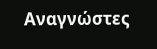Αναγνώστες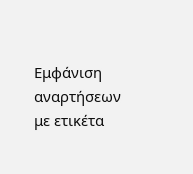Εμφάνιση αναρτήσεων με ετικέτα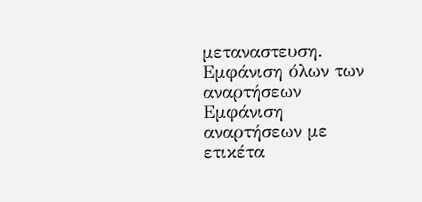μεταναστευση. Εμφάνιση όλων των αναρτήσεων
Εμφάνιση αναρτήσεων με ετικέτα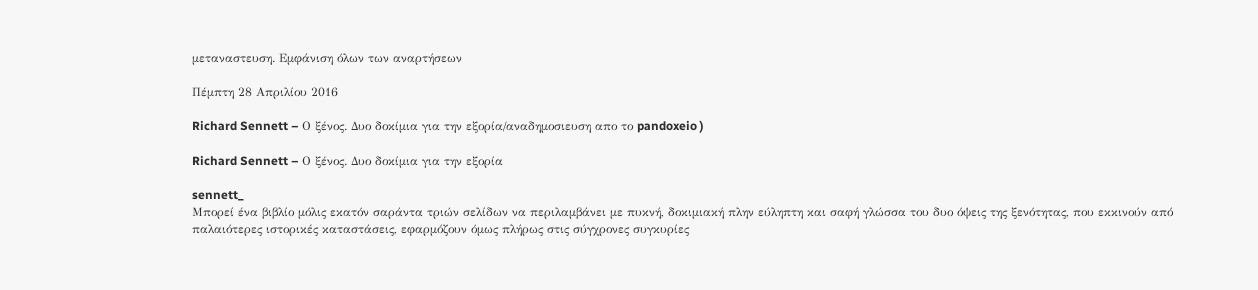μεταναστευση. Εμφάνιση όλων των αναρτήσεων

Πέμπτη 28 Απριλίου 2016

Richard Sennett – Ο ξένος. Δυο δοκίμια για την εξορία/αναδημοσιευση απο το pandoxeio )

Richard Sennett – Ο ξένος. Δυο δοκίμια για την εξορία

sennett_
Μπορεί ένα βιβλίο μόλις εκατόν σαράντα τριών σελίδων να περιλαμβάνει με πυκνή, δοκιμιακή πλην εύληπτη και σαφή γλώσσα του δυο όψεις της ξενότητας, που εκκινούν από παλαιότερες ιστορικές καταστάσεις, εφαρμόζουν όμως πλήρως στις σύγχρονες συγκυρίες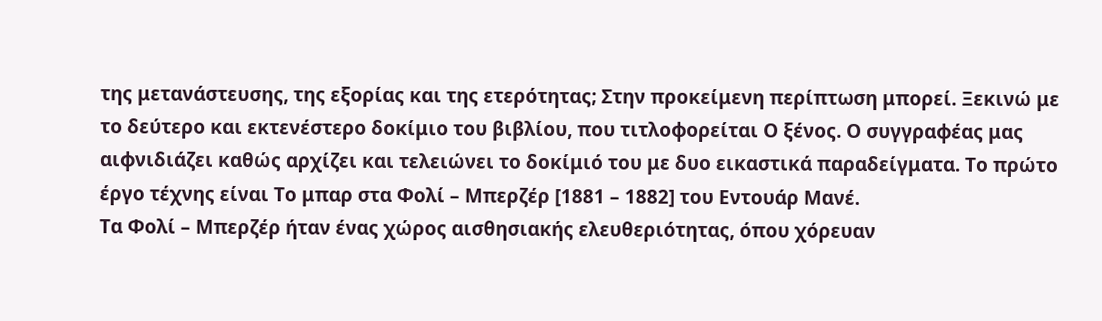της μετανάστευσης, της εξορίας και της ετερότητας; Στην προκείμενη περίπτωση μπορεί. Ξεκινώ με το δεύτερο και εκτενέστερο δοκίμιο του βιβλίου, που τιτλοφορείται Ο ξένος. Ο συγγραφέας μας αιφνιδιάζει καθώς αρχίζει και τελειώνει το δοκίμιό του με δυο εικαστικά παραδείγματα. Το πρώτο έργο τέχνης είναι Το μπαρ στα Φολί – Μπερζέρ [1881 – 1882] του Εντουάρ Μανέ.
Τα Φολί – Μπερζέρ ήταν ένας χώρος αισθησιακής ελευθεριότητας, όπου χόρευαν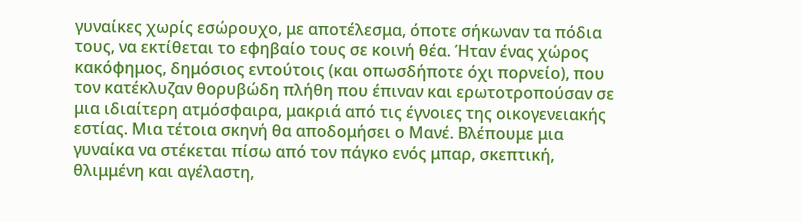γυναίκες χωρίς εσώρουχο, με αποτέλεσμα, όποτε σήκωναν τα πόδια τους, να εκτίθεται το εφηβαίο τους σε κοινή θέα. Ήταν ένας χώρος κακόφημος, δημόσιος εντούτοις (και οπωσδήποτε όχι πορνείο), που τον κατέκλυζαν θορυβώδη πλήθη που έπιναν και ερωτοτροπούσαν σε μια ιδιαίτερη ατμόσφαιρα, μακριά από τις έγνοιες της οικογενειακής εστίας. Μια τέτοια σκηνή θα αποδομήσει ο Μανέ. Βλέπουμε μια γυναίκα να στέκεται πίσω από τον πάγκο ενός μπαρ, σκεπτική, θλιμμένη και αγέλαστη,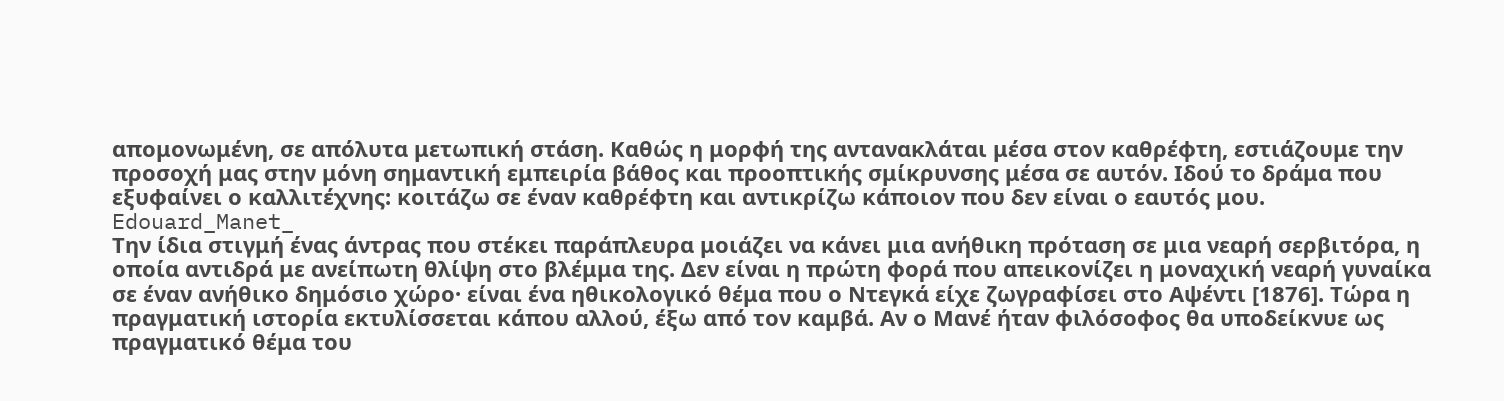απομονωμένη, σε απόλυτα μετωπική στάση. Καθώς η μορφή της αντανακλάται μέσα στον καθρέφτη, εστιάζουμε την προσοχή μας στην μόνη σημαντική εμπειρία βάθος και προοπτικής σμίκρυνσης μέσα σε αυτόν. Ιδού το δράμα που εξυφαίνει ο καλλιτέχνης: κοιτάζω σε έναν καθρέφτη και αντικρίζω κάποιον που δεν είναι ο εαυτός μου.
Edouard_Manet_
Την ίδια στιγμή ένας άντρας που στέκει παράπλευρα μοιάζει να κάνει μια ανήθικη πρόταση σε μια νεαρή σερβιτόρα, η οποία αντιδρά με ανείπωτη θλίψη στο βλέμμα της. Δεν είναι η πρώτη φορά που απεικονίζει η μοναχική νεαρή γυναίκα σε έναν ανήθικο δημόσιο χώρο· είναι ένα ηθικολογικό θέμα που ο Ντεγκά είχε ζωγραφίσει στο Αψέντι [1876]. Τώρα η πραγματική ιστορία εκτυλίσσεται κάπου αλλού, έξω από τον καμβά. Αν ο Μανέ ήταν φιλόσοφος θα υποδείκνυε ως πραγματικό θέμα του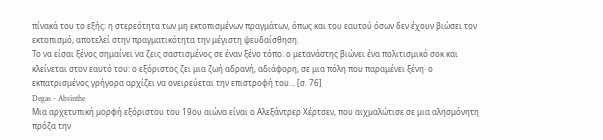πίνακά του το εξής: η στερεότητα των μη εκτοπισμένων πραγμάτων, όπως και του εαυτού όσων δεν έχουν βιώσει τον εκτοπισμό, αποτελεί στην πραγματικότητα την μέγιστη ψευδαίσθηση.
Το να είσαι ξένος σημαίνει να ζεις σαστισμένος σε έναν ξένο τόπο: ο μετανάστης βιώνει ένα πολιτισμικό σοκ και κλείνεται στον εαυτό του: ο εξόριστος ζει μια ζωή αδρανή, αδιάφορη, σε μια πόλη που παραμένει ξένη· ο εκπατρισμένος γρήγορα αρχίζει να ονειρεύεται την επιστροφή του… [σ. 76]
Degas - Absinthe
Μια αρχετυπική μορφή εξόριστου του 19ου αιώνα είναι ο Αλεξάντρερ Χέρτσεν, που αιχμαλώτισε σε μια αλησμόνητη πρόζα την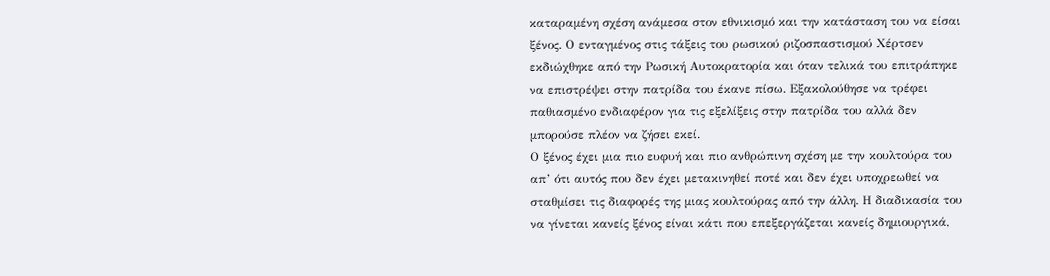καταραμένη σχέση ανάμεσα στον εθνικισμό και την κατάσταση του να είσαι ξένος. Ο ενταγμένος στις τάξεις του ρωσικού ριζοσπαστισμού Χέρτσεν εκδιώχθηκε από την Ρωσική Αυτοκρατορία και όταν τελικά του επιτράπηκε να επιστρέψει στην πατρίδα του έκανε πίσω. Εξακολούθησε να τρέφει παθιασμένο ενδιαφέρον για τις εξελίξεις στην πατρίδα του αλλά δεν μπορούσε πλέον να ζήσει εκεί.
Ο ξένος έχει μια πιο ευφυή και πιο ανθρώπινη σχέση με την κουλτούρα του απ’ ότι αυτός που δεν έχει μετακινηθεί ποτέ και δεν έχει υποχρεωθεί να σταθμίσει τις διαφορές της μιας κουλτούρας από την άλλη. Η διαδικασία του να γίνεται κανείς ξένος είναι κάτι που επεξεργάζεται κανείς δημιουργικά,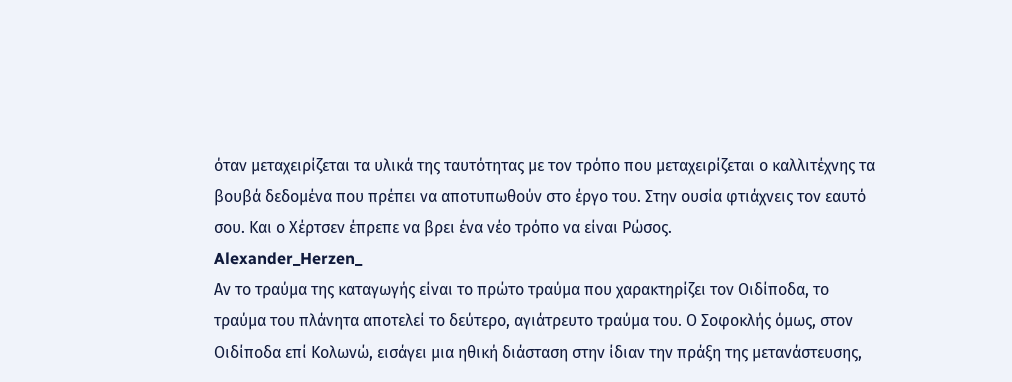όταν μεταχειρίζεται τα υλικά της ταυτότητας με τον τρόπο που μεταχειρίζεται ο καλλιτέχνης τα βουβά δεδομένα που πρέπει να αποτυπωθούν στο έργο του. Στην ουσία φτιάχνεις τον εαυτό σου. Και ο Χέρτσεν έπρεπε να βρει ένα νέο τρόπο να είναι Ρώσος.
Alexander_Herzen_
Αν το τραύμα της καταγωγής είναι το πρώτο τραύμα που χαρακτηρίζει τον Οιδίποδα, το τραύμα του πλάνητα αποτελεί το δεύτερο, αγιάτρευτο τραύμα του. Ο Σοφοκλής όμως, στον Οιδίποδα επί Κολωνώ, εισάγει μια ηθική διάσταση στην ίδιαν την πράξη της μετανάστευσης,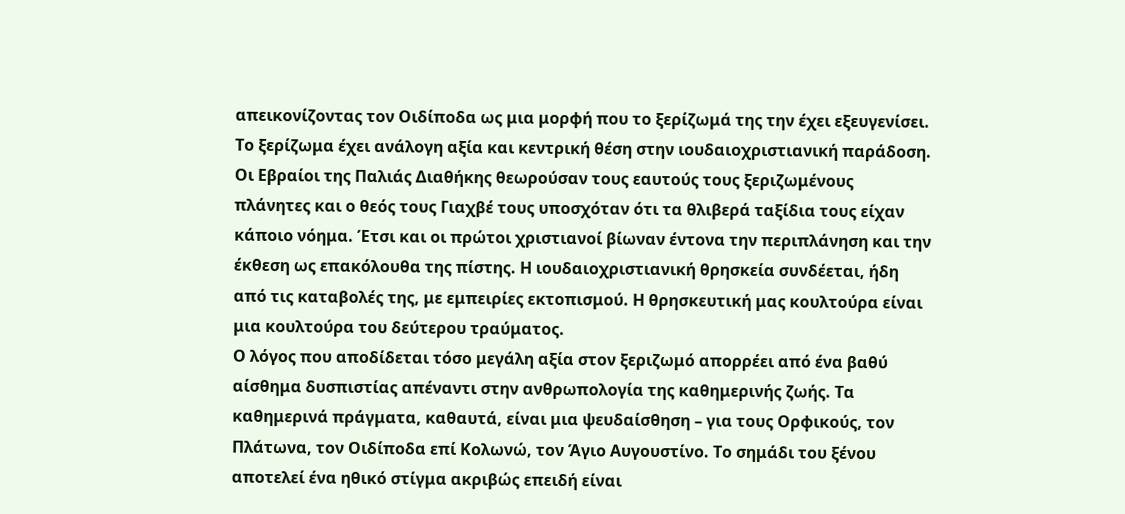απεικονίζοντας τον Οιδίποδα ως μια μορφή που το ξερίζωμά της την έχει εξευγενίσει. Το ξερίζωμα έχει ανάλογη αξία και κεντρική θέση στην ιουδαιοχριστιανική παράδοση. Οι Εβραίοι της Παλιάς Διαθήκης θεωρούσαν τους εαυτούς τους ξεριζωμένους πλάνητες και ο θεός τους Γιαχβέ τους υποσχόταν ότι τα θλιβερά ταξίδια τους είχαν κάποιο νόημα. Έτσι και οι πρώτοι χριστιανοί βίωναν έντονα την περιπλάνηση και την έκθεση ως επακόλουθα της πίστης. Η ιουδαιοχριστιανική θρησκεία συνδέεται, ήδη από τις καταβολές της, με εμπειρίες εκτοπισμού. Η θρησκευτική μας κουλτούρα είναι μια κουλτούρα του δεύτερου τραύματος.
Ο λόγος που αποδίδεται τόσο μεγάλη αξία στον ξεριζωμό απορρέει από ένα βαθύ αίσθημα δυσπιστίας απέναντι στην ανθρωπολογία της καθημερινής ζωής. Τα καθημερινά πράγματα, καθαυτά, είναι μια ψευδαίσθηση – για τους Ορφικούς, τον Πλάτωνα, τον Οιδίποδα επί Κολωνώ, τον Άγιο Αυγουστίνο. Το σημάδι του ξένου αποτελεί ένα ηθικό στίγμα ακριβώς επειδή είναι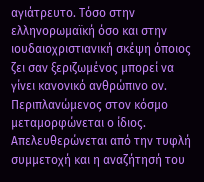αγιάτρευτο. Τόσο στην ελληνορωμαϊκή όσο και στην ιουδαιοχριστιανική σκέψη όποιος ζει σαν ξεριζωμένος μπορεί να γίνει κανονικό ανθρώπινο ον. Περιπλανώμενος στον κόσμο μεταμορφώνεται ο ίδιος. Απελευθερώνεται από την τυφλή συμμετοχή και η αναζήτησή του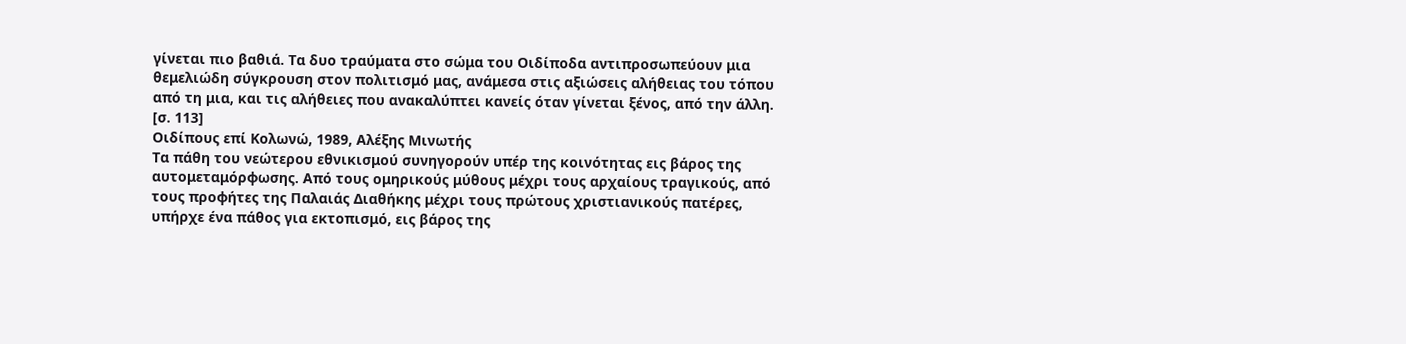γίνεται πιο βαθιά. Τα δυο τραύματα στο σώμα του Οιδίποδα αντιπροσωπεύουν μια θεμελιώδη σύγκρουση στον πολιτισμό μας, ανάμεσα στις αξιώσεις αλήθειας του τόπου από τη μια, και τις αλήθειες που ανακαλύπτει κανείς όταν γίνεται ξένος, από την άλλη. [σ. 113]
Οιδίπους επί Κολωνώ, 1989, Αλέξης Μινωτής
Τα πάθη του νεώτερου εθνικισμού συνηγορούν υπέρ της κοινότητας εις βάρος της αυτομεταμόρφωσης. Από τους ομηρικούς μύθους μέχρι τους αρχαίους τραγικούς, από τους προφήτες της Παλαιάς Διαθήκης μέχρι τους πρώτους χριστιανικούς πατέρες, υπήρχε ένα πάθος για εκτοπισμό, εις βάρος της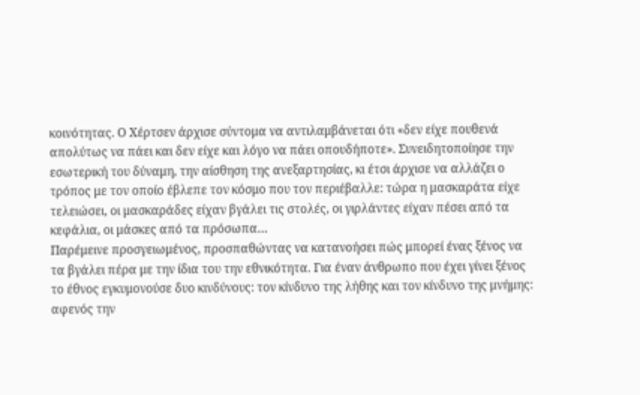κοινότητας. Ο Χέρτσεν άρχισε σύντομα να αντιλαμβάνεται ότι «δεν είχε πουθενά απολύτως να πάει και δεν είχε και λόγο να πάει οπουδήποτε». Συνειδητοποίησε την εσωτερική του δύναμη, την αίσθηση της ανεξαρτησίας, κι έτσι άρχισε να αλλάζει ο τρόπος με τον οποίο έβλεπε τον κόσμο που τον περιέβαλλε: τώρα η μασκαράτα είχε τελειώσει, οι μασκαράδες είχαν βγάλει τις στολές, οι γιρλάντες είχαν πέσει από τα κεφάλια, οι μάσκες από τα πρόσωπα…
Παρέμεινε προσγειωμένος, προσπαθώντας να κατανοήσει πώς μπορεί ένας ξένος να τα βγάλει πέρα με την ίδια του την εθνικότητα. Για έναν άνθρωπο που έχει γίνει ξένος το έθνος εγκυμονούσε δυο κινδύνους: τον κίνδυνο της λήθης και τον κίνδυνο της μνήμης: αφενός την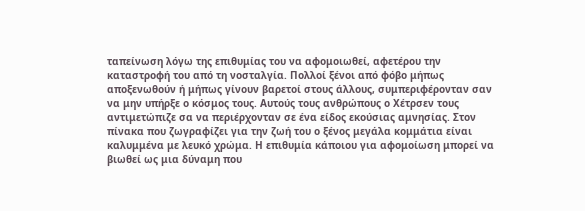ταπείνωση λόγω της επιθυμίας του να αφομοιωθεί, αφετέρου την καταστροφή του από τη νοσταλγία. Πολλοί ξένοι από φόβο μήπως αποξενωθούν ή μήπως γίνουν βαρετοί στους άλλους, συμπεριφέρονταν σαν να μην υπήρξε ο κόσμος τους. Αυτούς τους ανθρώπους ο Χέτρσεν τους αντιμετώπιζε σα να περιέρχονταν σε ένα είδος εκούσιας αμνησίας. Στον πίνακα που ζωγραφίζει για την ζωή του ο ξένος μεγάλα κομμάτια είναι καλυμμένα με λευκό χρώμα. Η επιθυμία κάποιου για αφομοίωση μπορεί να βιωθεί ως μια δύναμη που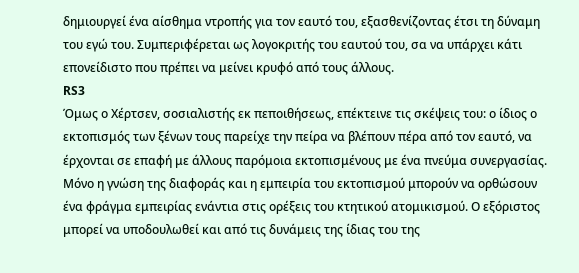δημιουργεί ένα αίσθημα ντροπής για τον εαυτό του, εξασθενίζοντας έτσι τη δύναμη του εγώ του. Συμπεριφέρεται ως λογοκριτής του εαυτού του, σα να υπάρχει κάτι επονείδιστο που πρέπει να μείνει κρυφό από τους άλλους.
RS3
Όμως ο Χέρτσεν, σοσιαλιστής εκ πεποιθήσεως, επέκτεινε τις σκέψεις του: ο ίδιος ο εκτοπισμός των ξένων τους παρείχε την πείρα να βλέπουν πέρα από τον εαυτό, να έρχονται σε επαφή με άλλους παρόμοια εκτοπισμένους με ένα πνεύμα συνεργασίας. Μόνο η γνώση της διαφοράς και η εμπειρία του εκτοπισμού μπορούν να ορθώσουν ένα φράγμα εμπειρίας ενάντια στις ορέξεις του κτητικού ατομικισμού. Ο εξόριστος μπορεί να υποδουλωθεί και από τις δυνάμεις της ίδιας του της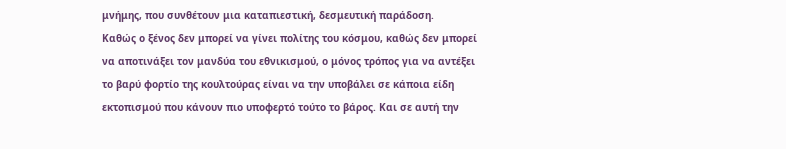μνήμης, που συνθέτουν μια καταπιεστική, δεσμευτική παράδοση.
Καθώς ο ξένος δεν μπορεί να γίνει πολίτης του κόσμου, καθώς δεν μπορεί να αποτινάξει τον μανδύα του εθνικισμού, ο μόνος τρόπος για να αντέξει το βαρύ φορτίο της κουλτούρας είναι να την υποβάλει σε κάποια είδη εκτοπισμού που κάνουν πιο υποφερτό τούτο το βάρος. Και σε αυτή την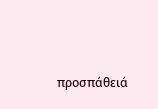προσπάθειά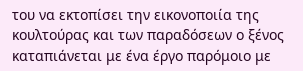του να εκτοπίσει την εικονοποιία της κουλτούρας και των παραδόσεων ο ξένος καταπιάνεται με ένα έργο παρόμοιο με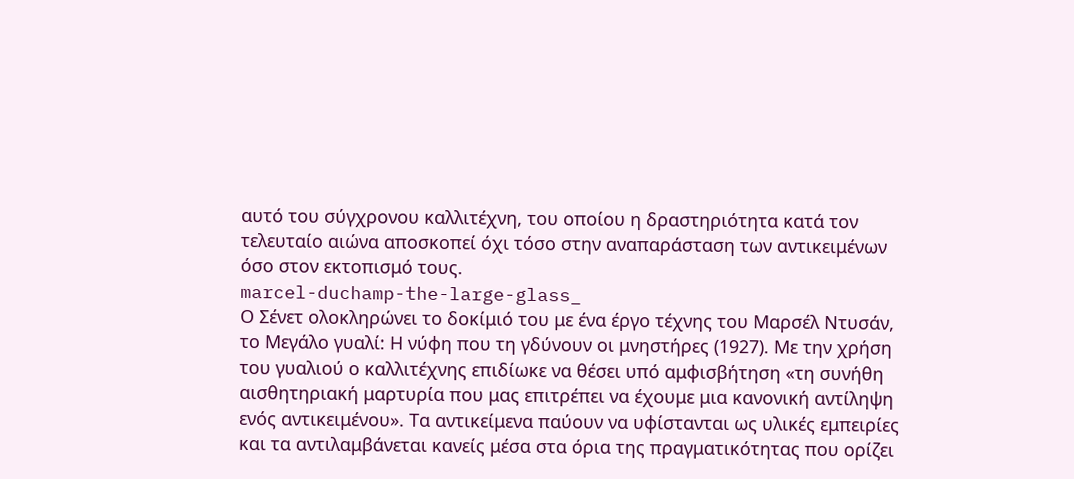αυτό του σύγχρονου καλλιτέχνη, του οποίου η δραστηριότητα κατά τον τελευταίο αιώνα αποσκοπεί όχι τόσο στην αναπαράσταση των αντικειμένων όσο στον εκτοπισμό τους.
marcel-duchamp-the-large-glass_
Ο Σένετ ολοκληρώνει το δοκίμιό του με ένα έργο τέχνης του Μαρσέλ Ντυσάν, το Μεγάλο γυαλί: Η νύφη που τη γδύνουν οι μνηστήρες (1927). Με την χρήση του γυαλιού ο καλλιτέχνης επιδίωκε να θέσει υπό αμφισβήτηση «τη συνήθη αισθητηριακή μαρτυρία που μας επιτρέπει να έχουμε μια κανονική αντίληψη ενός αντικειμένου». Τα αντικείμενα παύουν να υφίστανται ως υλικές εμπειρίες και τα αντιλαμβάνεται κανείς μέσα στα όρια της πραγματικότητας που ορίζει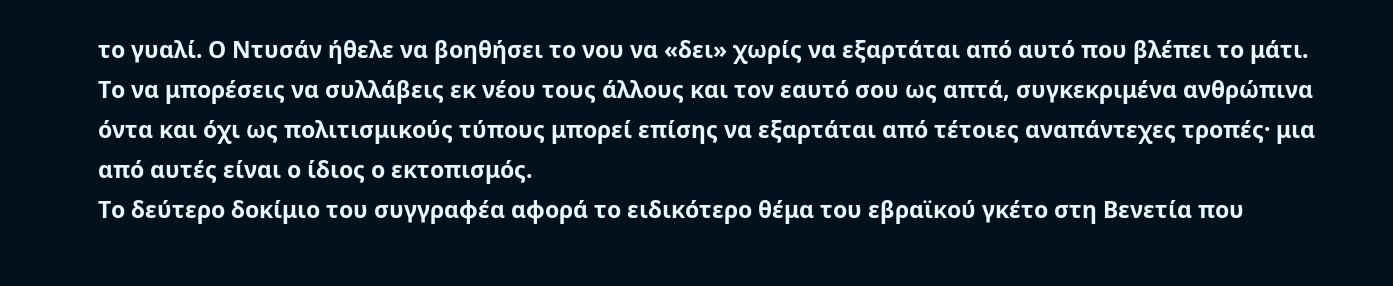το γυαλί. Ο Ντυσάν ήθελε να βοηθήσει το νου να «δει» χωρίς να εξαρτάται από αυτό που βλέπει το μάτι. Το να μπορέσεις να συλλάβεις εκ νέου τους άλλους και τον εαυτό σου ως απτά, συγκεκριμένα ανθρώπινα όντα και όχι ως πολιτισμικούς τύπους μπορεί επίσης να εξαρτάται από τέτοιες αναπάντεχες τροπές· μια από αυτές είναι ο ίδιος ο εκτοπισμός.
Το δεύτερο δοκίμιο του συγγραφέα αφορά το ειδικότερο θέμα του εβραϊκού γκέτο στη Βενετία που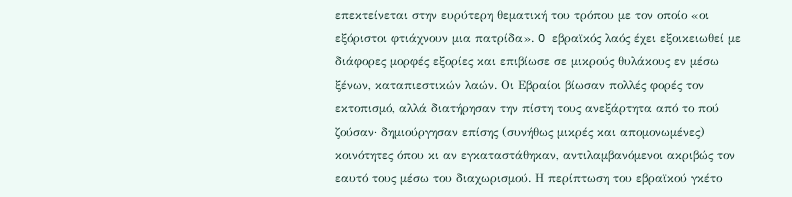επεκτείνεται στην ευρύτερη θεματική του τρόπου με τον οποίο «οι εξόριστοι φτιάχνουν μια πατρίδα». O εβραϊκός λαός έχει εξοικειωθεί με διάφορες μορφές εξορίες και επιβίωσε σε μικρούς θυλάκους εν μέσω ξένων, καταπιεστικών λαών. Οι Εβραίοι βίωσαν πολλές φορές τον εκτοπισμό, αλλά διατήρησαν την πίστη τους ανεξάρτητα από το πού ζούσαν· δημιούργησαν επίσης (συνήθως μικρές και απομονωμένες) κοινότητες όπου κι αν εγκαταστάθηκαν, αντιλαμβανόμενοι ακριβώς τον εαυτό τους μέσω του διαχωρισμού. Η περίπτωση του εβραϊκού γκέτο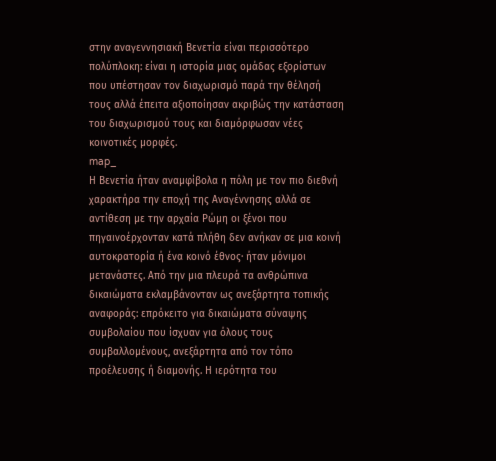στην αναγεννησιακή Βενετία είναι περισσότερο πολύπλοκη: είναι η ιστορία μιας ομάδας εξορίστων που υπέστησαν τον διαχωρισμό παρά την θέλησή τους αλλά έπειτα αξιοποίησαν ακριβώς την κατάσταση του διαχωρισμού τους και διαμόρφωσαν νέες κοινοτικές μορφές.
map_
Η Βενετία ήταν αναμφίβολα η πόλη με τον πιο διεθνή χαρακτήρα την εποχή της Αναγέννησης αλλά σε αντίθεση με την αρχαία Ρώμη οι ξένοι που πηγαινοέρχονταν κατά πλήθη δεν ανήκαν σε μια κοινή αυτοκρατορία ή ένα κοινό έθνος· ήταν μόνιμοι μετανάστες. Από την μια πλευρά τα ανθρώπινα δικαιώματα εκλαμβάνονταν ως ανεξάρτητα τοπικής αναφοράς: επρόκειτο για δικαιώματα σύναψης συμβολαίου που ίσχυαν για όλους τους συμβαλλομένους, ανεξάρτητα από τον τόπο προέλευσης ή διαμονής. Η ιερότητα του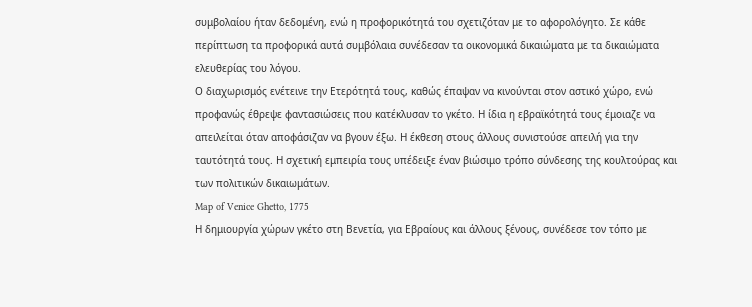συμβολαίου ήταν δεδομένη, ενώ η προφορικότητά του σχετιζόταν με το αφορολόγητο. Σε κάθε περίπτωση τα προφορικά αυτά συμβόλαια συνέδεσαν τα οικονομικά δικαιώματα με τα δικαιώματα ελευθερίας του λόγου.
Ο διαχωρισμός ενέτεινε την Ετερότητά τους, καθώς έπαψαν να κινούνται στον αστικό χώρο, ενώ προφανώς έθρεψε φαντασιώσεις που κατέκλυσαν το γκέτο. Η ίδια η εβραϊκότητά τους έμοιαζε να απειλείται όταν αποφάσιζαν να βγουν έξω. Η έκθεση στους άλλους συνιστούσε απειλή για την ταυτότητά τους. Η σχετική εμπειρία τους υπέδειξε έναν βιώσιμο τρόπο σύνδεσης της κουλτούρας και των πολιτικών δικαιωμάτων.
Map of Venice Ghetto, 1775
Η δημιουργία χώρων γκέτο στη Βενετία, για Εβραίους και άλλους ξένους, συνέδεσε τον τόπο με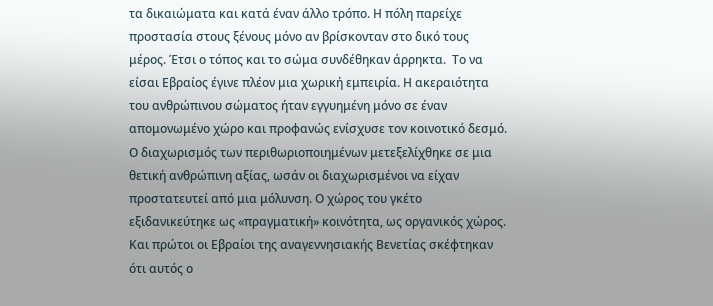τα δικαιώματα και κατά έναν άλλο τρόπο. Η πόλη παρείχε προστασία στους ξένους μόνο αν βρίσκονταν στο δικό τους μέρος. Έτσι ο τόπος και το σώμα συνδέθηκαν άρρηκτα.  Το να είσαι Εβραίος έγινε πλέον μια χωρική εμπειρία. Η ακεραιότητα του ανθρώπινου σώματος ήταν εγγυημένη μόνο σε έναν απομονωμένο χώρο και προφανώς ενίσχυσε τον κοινοτικό δεσμό. Ο διαχωρισμός των περιθωριοποιημένων μετεξελίχθηκε σε μια θετική ανθρώπινη αξίας, ωσάν οι διαχωρισμένοι να είχαν προστατευτεί από μια μόλυνση. Ο χώρος του γκέτο εξιδανικεύτηκε ως «πραγματική» κοινότητα, ως οργανικός χώρος. Και πρώτοι οι Εβραίοι της αναγεννησιακής Βενετίας σκέφτηκαν ότι αυτός ο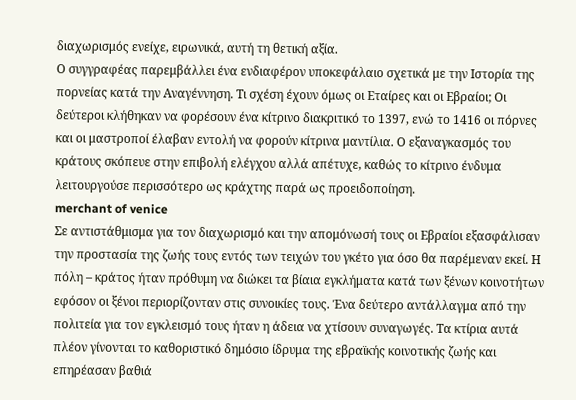διαχωρισμός ενείχε, ειρωνικά, αυτή τη θετική αξία.
Ο συγγραφέας παρεμβάλλει ένα ενδιαφέρον υποκεφάλαιο σχετικά με την Ιστορία της πορνείας κατά την Αναγέννηση. Τι σχέση έχουν όμως οι Εταίρες και οι Εβραίοι; Οι δεύτεροι κλήθηκαν να φορέσουν ένα κίτρινο διακριτικό το 1397, ενώ το 1416 οι πόρνες και οι μαστροποί έλαβαν εντολή να φορούν κίτρινα μαντίλια. Ο εξαναγκασμός του κράτους σκόπευε στην επιβολή ελέγχου αλλά απέτυχε, καθώς το κίτρινο ένδυμα λειτουργούσε περισσότερο ως κράχτης παρά ως προειδοποίηση.
merchant of venice
Σε αντιστάθμισμα για τον διαχωρισμό και την απομόνωσή τους οι Εβραίοι εξασφάλισαν την προστασία της ζωής τους εντός των τειχών του γκέτο για όσο θα παρέμεναν εκεί. Η πόλη – κράτος ήταν πρόθυμη να διώκει τα βίαια εγκλήματα κατά των ξένων κοινοτήτων εφόσον οι ξένοι περιορίζονταν στις συνοικίες τους. Ένα δεύτερο αντάλλαγμα από την πολιτεία για τον εγκλεισμό τους ήταν η άδεια να χτίσουν συναγωγές. Τα κτίρια αυτά πλέον γίνονται το καθοριστικό δημόσιο ίδρυμα της εβραϊκής κοινοτικής ζωής και επηρέασαν βαθιά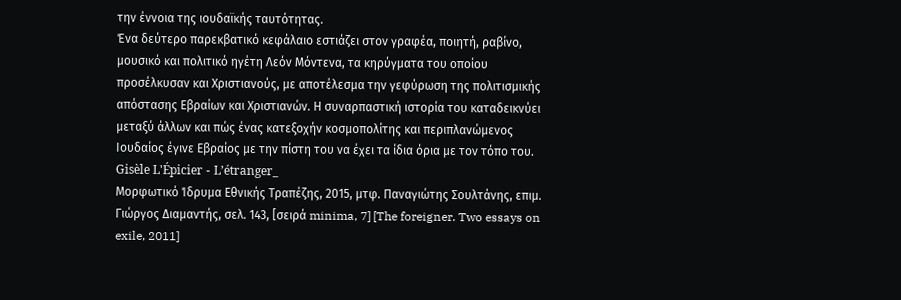την έννοια της ιουδαϊκής ταυτότητας.
Ένα δεύτερο παρεκβατικό κεφάλαιο εστιάζει στον γραφέα, ποιητή, ραβίνο, μουσικό και πολιτικό ηγέτη Λεόν Μόντενα, τα κηρύγματα του οποίου προσέλκυσαν και Χριστιανούς, με αποτέλεσμα την γεφύρωση της πολιτισμικής απόστασης Εβραίων και Χριστιανών. Η συναρπαστική ιστορία του καταδεικνύει μεταξύ άλλων και πώς ένας κατεξοχήν κοσμοπολίτης και περιπλανώμενος Ιουδαίος έγινε Εβραίος με την πίστη του να έχει τα ίδια όρια με τον τόπο του.
Gisèle L'Épicier - L’étranger_
Μορφωτικό Ίδρυμα Εθνικής Τραπέζης, 2015, μτφ. Παναγιώτης Σουλτάνης, επιμ. Γιώργος Διαμαντής, σελ. 143, [σειρά minima, 7] [The foreigner. Two essays on exile, 2011]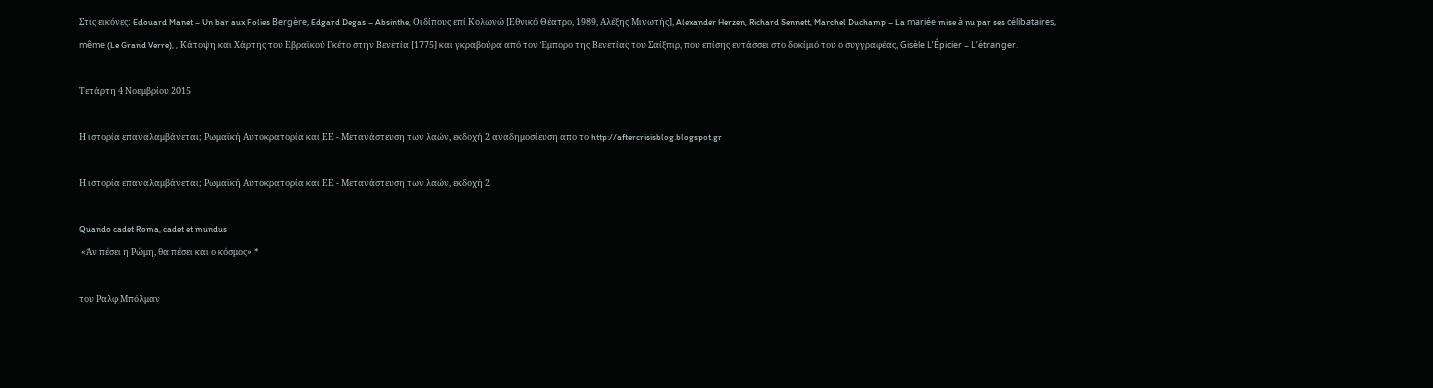Στις εικόνες: Edouard Manet – Un bar aux Folies Bergère, Edgard Degas – Absinthe, Οιδίπους επί Κολωνώ [Εθνικό Θέατρο, 1989, Αλέξης Μινωτής], Alexander Herzen, Richard Sennett, Marchel Duchamp – La mariée mise à nu par ses célibataires, même (Le Grand Verre), , Κάτοψη και Χάρτης του Εβραϊκού Γκέτο στην Βενετία [1775] και γκραβούρα από τον Έμπορο της Βενετίας του Σαίξπιρ, που επίσης εντάσσει στο δοκίμιό του ο συγγραφέας, Gisèle L’Épicier – L’étranger.

Τετάρτη 4 Νοεμβρίου 2015

Η ιστορία επαναλαμβάνεται; Ρωμαϊκή Αυτοκρατορία και ΕΕ - Μετανάστευση των λαών, εκδοχή 2 αναδημοσίευση απο το http://aftercrisisblog.blogspot.gr

Η ιστορία επαναλαμβάνεται; Ρωμαϊκή Αυτοκρατορία και ΕΕ - Μετανάστευση των λαών, εκδοχή 2

Quando cadet Roma, cadet et mundus
 «Άν πέσει η Ρώμη, θα πέσει και ο κόσμος» *

του Ραλφ Μπόλμαν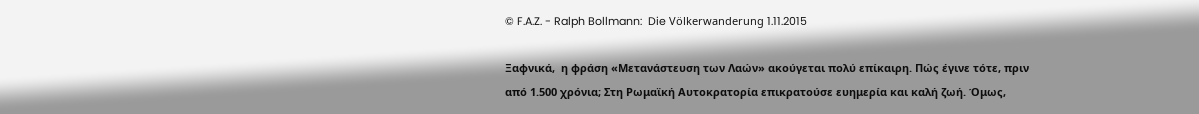© F.A.Z. - Ralph Bollmann:  Die Völkerwanderung 1.11.2015

Ξαφνικά,  η φράση «Μετανάστευση των Λαών» ακούγεται πολύ επίκαιρη. Πώς έγινε τότε, πριν από 1.500 χρόνια; Στη Ρωμαϊκή Αυτοκρατορία επικρατούσε ευημερία και καλή ζωή. Όμως,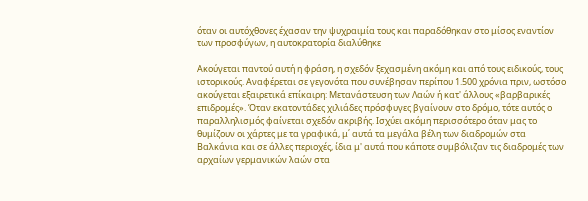όταν οι αυτόχθονες έχασαν την ψυχραιμία τους και παραδόθηκαν στο μίσος εναντίον των προσφύγων, η αυτοκρατορία διαλύθηκε

Ακούγεται παντού αυτή η φράση, η σχεδόν ξεχασμένη ακόμη και από τους ειδικούς, τους ιστορικούς. Αναφέρεται σε γεγονότα που συνέβησαν περίπου 1.500 χρόνια πριν, ωστόσο ακούγεται εξαιρετικά επίκαιρη: Μετανάστευση των Λαών ή κατ' άλλους «βαρβαρικές επιδρομές». Όταν εκατοντάδες χιλιάδες πρόσφυγες βγαίνουν στο δρόμο, τότε αυτός ο παραλληλισμός φαίνεται σχεδόν ακριβής. Ισχύει ακόμη περισσότερο όταν μας το θυμίζουν οι χάρτες με τα γραφικά, μ΄ αυτά τα μεγάλα βέλη των διαδρομών στα Βαλκάνια και σε άλλες περιοχές, ίδια μ' αυτά που κάποτε συμβόλιζαν τις διαδρομές των αρχαίων γερμανικών λαών στα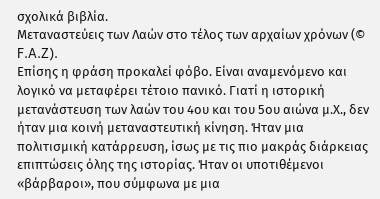σχολικά βιβλία.
Μεταναστεύεις των Λαών στο τέλος των αρχαίων χρόνων (© F.A.Z).
Επίσης η φράση προκαλεί φόβο. Είναι αναμενόμενο και λογικό να μεταφέρει τέτοιο πανικό. Γιατί η ιστορική μετανάστευση των λαών του 4ου και του 5ου αιώνα μ.Χ., δεν ήταν μια κοινή μεταναστευτική κίνηση. Ήταν μια πολιτισμική κατάρρευση, ίσως με τις πιο μακράς διάρκειας επιπτώσεις όλης της ιστορίας. Ήταν οι υποτιθέμενοι «βάρβαροι», που σύμφωνα με μια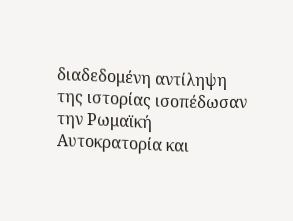διαδεδομένη αντίληψη της ιστορίας ισοπέδωσαν την Ρωμαϊκή Αυτοκρατορία και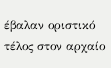έβαλαν οριστικό τέλος στον αρχαίο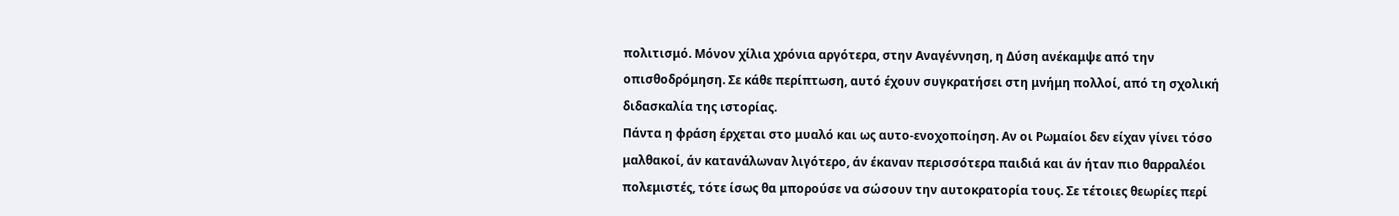πολιτισμό. Μόνον χίλια χρόνια αργότερα, στην Αναγέννηση, η Δύση ανέκαμψε από την οπισθοδρόμηση. Σε κάθε περίπτωση, αυτό έχουν συγκρατήσει στη μνήμη πολλοί, από τη σχολική διδασκαλία της ιστορίας.
Πάντα η φράση έρχεται στο μυαλό και ως αυτο-ενοχοποίηση. Αν οι Ρωμαίοι δεν είχαν γίνει τόσο μαλθακοί, άν κατανάλωναν λιγότερο, άν έκαναν περισσότερα παιδιά και άν ήταν πιο θαρραλέοι πολεμιστές, τότε ίσως θα μπορούσε να σώσουν την αυτοκρατορία τους. Σε τέτοιες θεωρίες περί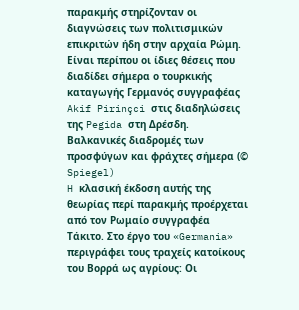παρακμής στηρίζονταν οι διαγνώσεις των πολιτισμικών επικριτών ήδη στην αρχαία Ρώμη. Είναι περίπου οι ίδιες θέσεις που διαδίδει σήμερα ο τουρκικής καταγωγής Γερμανός συγγραφέας Akif Pirinçci στις διαδηλώσεις της Pegida στη Δρέσδη.
Βαλκανικές διαδρομές των προσφύγων και φράχτες σήμερα (© Spiegel)
H κλασική έκδοση αυτής της θεωρίας περί παρακμής προέρχεται από τον Ρωμαίο συγγραφέα Τάκιτο. Στο έργο του «Germania» περιγράφει τους τραχείς κατοίκους του Βορρά ως αγρίους: Οι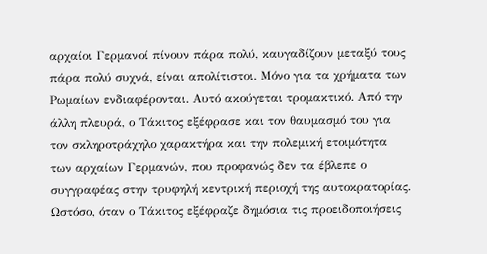αρχαίοι Γερμανοί πίνουν πάρα πολύ, καυγαδίζουν μεταξύ τους πάρα πολύ συχνά, είναι απολίτιστοι. Μόνο για τα χρήματα των Ρωμαίων ενδιαφέρονται. Αυτό ακούγεται τρομακτικό. Από την άλλη πλευρά, ο Τάκιτος εξέφρασε και τον θαυμασμό του για τον σκληροτράχηλο χαρακτήρα και την πολεμική ετοιμότητα των αρχαίων Γερμανών, που προφανώς δεν τα έβλεπε ο συγγραφέας στην τρυφηλή κεντρική περιοχή της αυτοκρατορίας. Ωστόσο, όταν ο Τάκιτος εξέφραζε δημόσια τις προειδοποιήσεις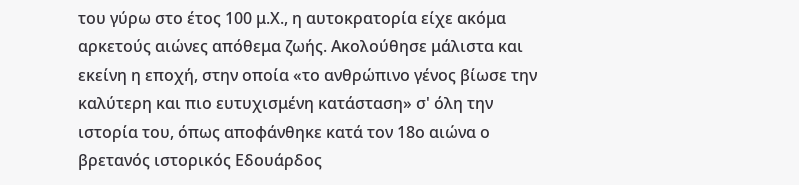του γύρω στο έτος 100 μ.Χ., η αυτοκρατορία είχε ακόμα αρκετούς αιώνες απόθεμα ζωής. Ακολούθησε μάλιστα και εκείνη η εποχή, στην οποία «το ανθρώπινο γένος βίωσε την καλύτερη και πιο ευτυχισμένη κατάσταση» σ' όλη την ιστορία του, όπως αποφάνθηκε κατά τον 18ο αιώνα ο βρετανός ιστορικός Εδουάρδος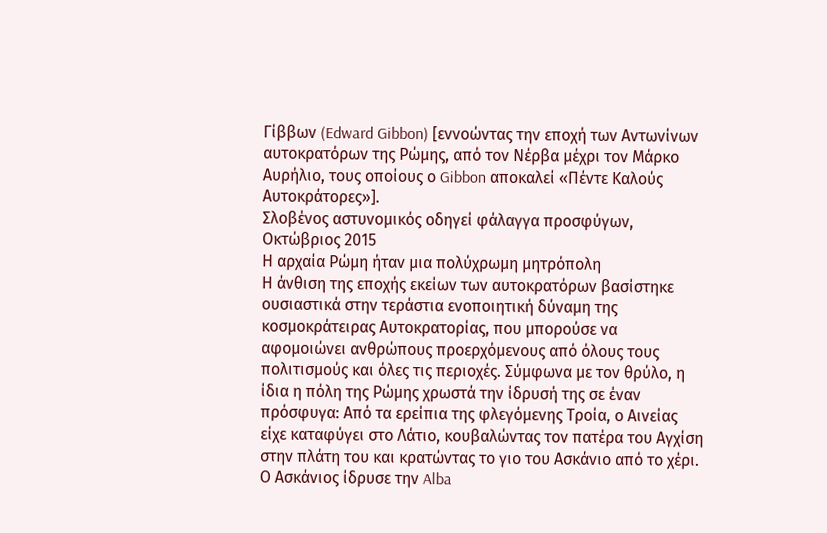Γίββων (Edward Gibbon) [εννοώντας την εποχή των Αντωνίνων αυτοκρατόρων της Ρώμης, από τον Νέρβα μέχρι τον Μάρκο Αυρήλιο, τους οποίους ο Gibbon αποκαλεί «Πέντε Καλούς Αυτοκράτορες»].
Σλοβένος αστυνομικός οδηγεί φάλαγγα προσφύγων, Οκτώβριος 2015
Η αρχαία Ρώμη ήταν μια πολύχρωμη μητρόπολη
Η άνθιση της εποχής εκείων των αυτοκρατόρων βασίστηκε ουσιαστικά στην τεράστια ενοποιητική δύναμη της κοσμοκράτειρας Αυτοκρατορίας, που μπορούσε να αφομοιώνει ανθρώπους προερχόμενους από όλους τους πολιτισμούς και όλες τις περιοχές. Σύμφωνα με τον θρύλο, η ίδια η πόλη της Ρώμης χρωστά την ίδρυσή της σε έναν πρόσφυγα: Από τα ερείπια της φλεγόμενης Τροία, ο Αινείας είχε καταφύγει στο Λάτιο, κουβαλώντας τον πατέρα του Αγχίση στην πλάτη του και κρατώντας το γιο του Ασκάνιο από το χέρι. Ο Ασκάνιος ίδρυσε την Alba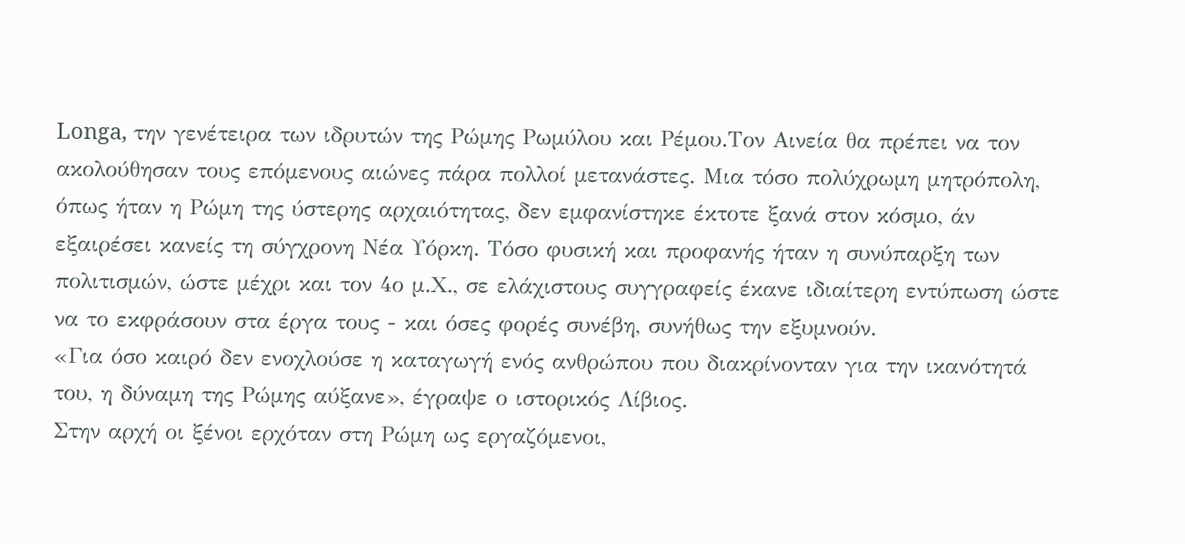Longa, την γενέτειρα των ιδρυτών της Ρώμης Ρωμύλου και Ρέμου.Τον Αινεία θα πρέπει να τον ακολούθησαν τους επόμενους αιώνες πάρα πολλοί μετανάστες. Μια τόσο πολύχρωμη μητρόπολη, όπως ήταν η Ρώμη της ύστερης αρχαιότητας, δεν εμφανίστηκε έκτοτε ξανά στον κόσμο, άν εξαιρέσει κανείς τη σύγχρονη Νέα Υόρκη. Τόσο φυσική και προφανής ήταν η συνύπαρξη των πολιτισμών, ώστε μέχρι και τον 4ο μ.Χ., σε ελάχιστους συγγραφείς έκανε ιδιαίτερη εντύπωση ώστε να το εκφράσουν στα έργα τους - και όσες φορές συνέβη, συνήθως την εξυμνούν.
«Για όσο καιρό δεν ενοχλούσε η καταγωγή ενός ανθρώπου που διακρίνονταν για την ικανότητά του, η δύναμη της Ρώμης αύξανε», έγραψε ο ιστορικός Λίβιος.
Στην αρχή οι ξένοι ερχόταν στη Ρώμη ως εργαζόμενοι,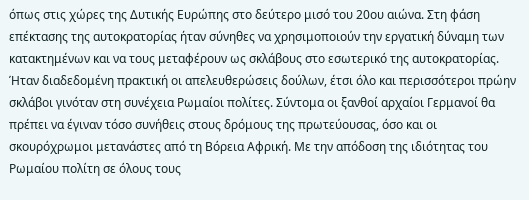όπως στις χώρες της Δυτικής Ευρώπης στο δεύτερο μισό του 20ου αιώνα. Στη φάση επέκτασης της αυτοκρατορίας ήταν σύνηθες να χρησιμοποιούν την εργατική δύναμη των κατακτημένων και να τους μεταφέρουν ως σκλάβους στο εσωτερικό της αυτοκρατορίας. Ήταν διαδεδομένη πρακτική οι απελευθερώσεις δούλων, έτσι όλο και περισσότεροι πρώην σκλάβοι γινόταν στη συνέχεια Ρωμαίοι πολίτες. Σύντομα οι ξανθοί αρχαίοι Γερμανοί θα πρέπει να έγιναν τόσο συνήθεις στους δρόμους της πρωτεύουσας, όσο και οι σκουρόχρωμοι μετανάστες από τη Βόρεια Αφρική. Με την απόδοση της ιδιότητας του Ρωμαίου πολίτη σε όλους τους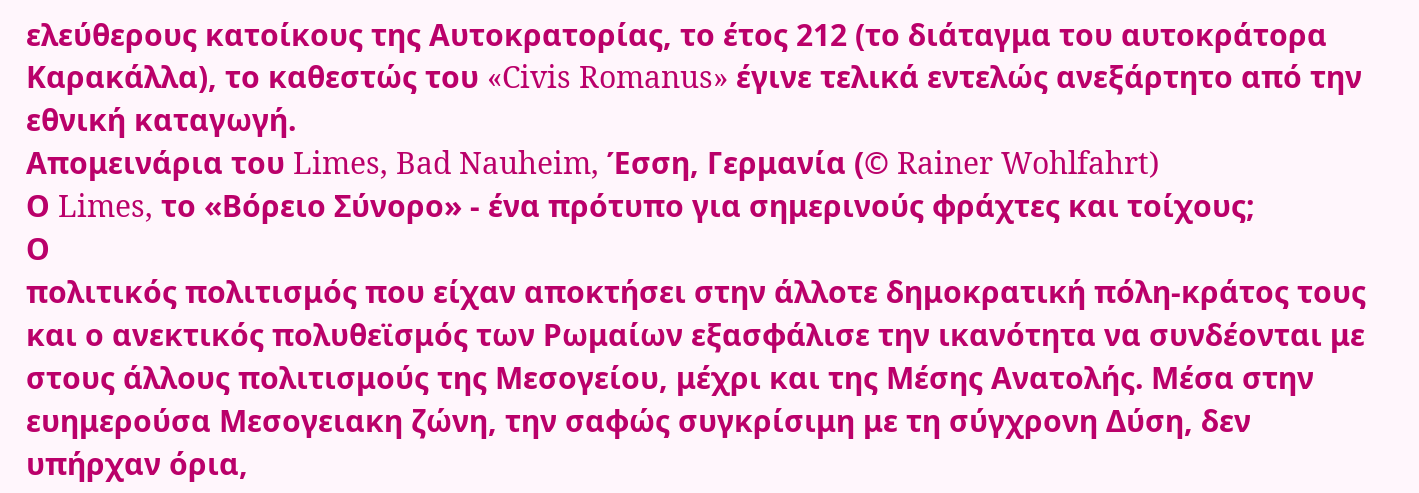ελεύθερους κατοίκους της Αυτοκρατορίας, το έτος 212 (το διάταγμα του αυτοκράτορα Καρακάλλα), το καθεστώς του «Civis Romanus» έγινε τελικά εντελώς ανεξάρτητο από την εθνική καταγωγή.
Απομεινάρια του Limes, Bad Nauheim, Έσση, Γερμανία (© Rainer Wohlfahrt)
Ο Limes, το «Βόρειο Σύνορο» - ένα πρότυπο για σημερινούς φράχτες και τοίχους;
Ο
πολιτικός πολιτισμός που είχαν αποκτήσει στην άλλοτε δημοκρατική πόλη-κράτος τους και ο ανεκτικός πολυθεϊσμός των Ρωμαίων εξασφάλισε την ικανότητα να συνδέονται με στους άλλους πολιτισμούς της Μεσογείου, μέχρι και της Μέσης Ανατολής. Μέσα στην ευημερούσα Μεσογειακη ζώνη, την σαφώς συγκρίσιμη με τη σύγχρονη Δύση, δεν υπήρχαν όρια,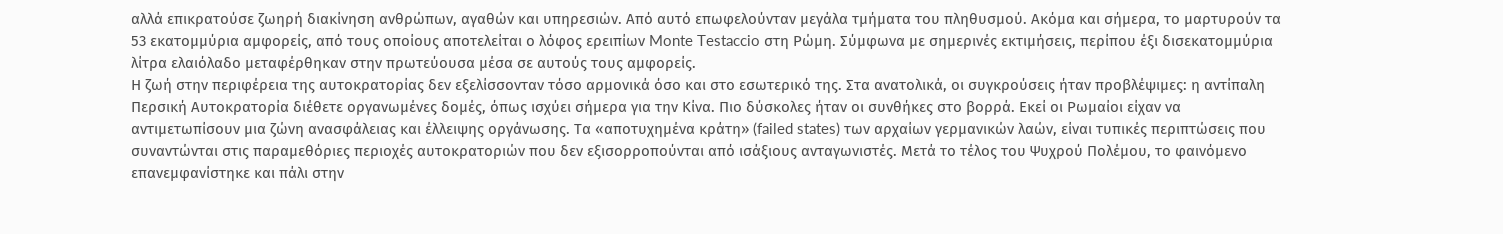αλλά επικρατούσε ζωηρή διακίνηση ανθρώπων, αγαθών και υπηρεσιών. Από αυτό επωφελούνταν μεγάλα τμήματα του πληθυσμού. Ακόμα και σήμερα, το μαρτυρούν τα 53 εκατομμύρια αμφορείς, από τους οποίους αποτελείται ο λόφος ερειπίων Monte Testaccio στη Ρώμη. Σύμφωνα με σημερινές εκτιμήσεις, περίπου έξι δισεκατομμύρια λίτρα ελαιόλαδο μεταφέρθηκαν στην πρωτεύουσα μέσα σε αυτούς τους αμφορείς.
Η ζωή στην περιφέρεια της αυτοκρατορίας δεν εξελίσσονταν τόσο αρμονικά όσο και στο εσωτερικό της. Στα ανατολικά, οι συγκρούσεις ήταν προβλέψιμες: η αντίπαλη Περσική Αυτοκρατορία διέθετε οργανωμένες δομές, όπως ισχύει σήμερα για την Κίνα. Πιο δύσκολες ήταν οι συνθήκες στο βορρά. Εκεί οι Ρωμαίοι είχαν να αντιμετωπίσουν μια ζώνη ανασφάλειας και έλλειψης οργάνωσης. Τα «αποτυχημένα κράτη» (failed states) των αρχαίων γερμανικών λαών, είναι τυπικές περιπτώσεις που συναντώνται στις παραμεθόριες περιοχές αυτοκρατοριών που δεν εξισορροπούνται από ισάξιους ανταγωνιστές. Μετά το τέλος του Ψυχρού Πολέμου, το φαινόμενο επανεμφανίστηκε και πάλι στην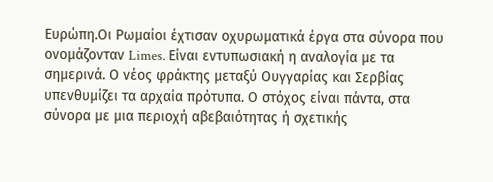Ευρώπη.Οι Ρωμαίοι έχτισαν οχυρωματικά έργα στα σύνορα που ονομάζονταν Limes. Είναι εντυπωσιακή η αναλογία με τα σημερινά. Ο νέος φράκτης μεταξύ Ουγγαρίας και Σερβίας υπενθυμίζει τα αρχαία πρότυπα. Ο στόχος είναι πάντα, στα σύνορα με μια περιοχή αβεβαιότητας ή σχετικής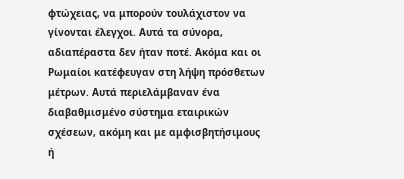φτώχειας, να μπορούν τουλάχιστον να γίνονται έλεγχοι. Αυτά τα σύνορα, αδιαπέραστα δεν ήταν ποτέ. Ακόμα και οι Ρωμαίοι κατέφευγαν στη λήψη πρόσθετων μέτρων. Αυτά περιελάμβαναν ένα διαβαθμισμένο σύστημα εταιρικών σχέσεων, ακόμη και με αμφισβητήσιμους ή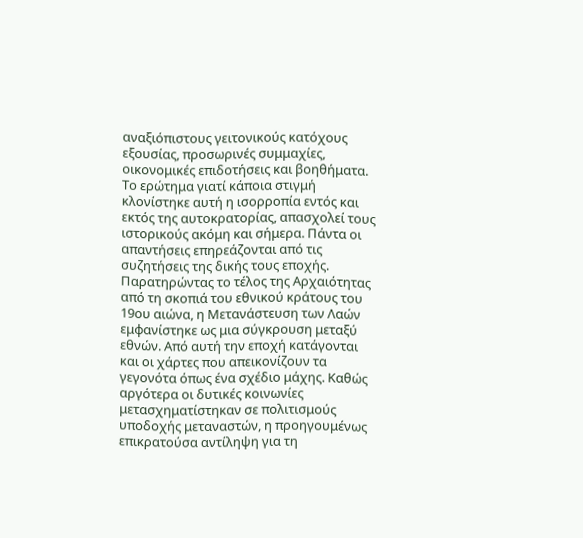αναξιόπιστους γειτονικούς κατόχους εξουσίας, προσωρινές συμμαχίες, οικονομικές επιδοτήσεις και βοηθήματα.
Το ερώτημα γιατί κάποια στιγμή κλονίστηκε αυτή η ισορροπία εντός και εκτός της αυτοκρατορίας, απασχολεί τους ιστορικούς ακόμη και σήμερα. Πάντα οι απαντήσεις επηρεάζονται από τις συζητήσεις της δικής τους εποχής. Παρατηρώντας το τέλος της Αρχαιότητας από τη σκοπιά του εθνικού κράτους του 19ου αιώνα, η Μετανάστευση των Λαών εμφανίστηκε ως μια σύγκρουση μεταξύ εθνών. Από αυτή την εποχή κατάγονται και οι χάρτες που απεικονίζουν τα γεγονότα όπως ένα σχέδιο μάχης. Καθώς αργότερα οι δυτικές κοινωνίες μετασχηματίστηκαν σε πολιτισμούς υποδοχής μεταναστών, η προηγουμένως επικρατούσα αντίληψη για τη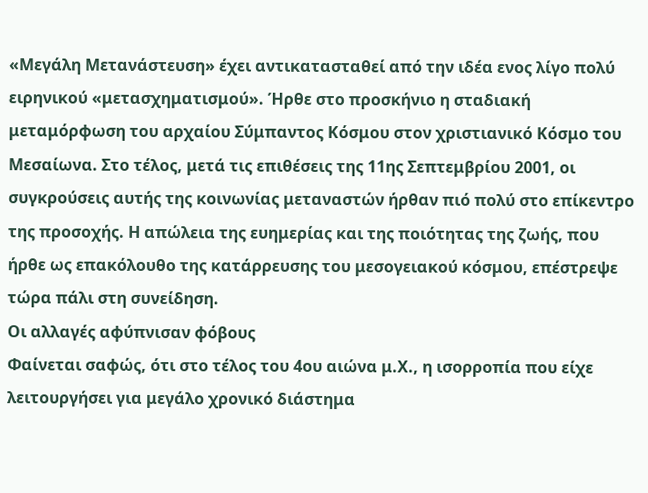«Μεγάλη Μετανάστευση» έχει αντικατασταθεί από την ιδέα ενος λίγο πολύ ειρηνικού «μετασχηματισμού». Ήρθε στο προσκήνιο η σταδιακή μεταμόρφωση του αρχαίου Σύμπαντος Κόσμου στον χριστιανικό Κόσμο του Μεσαίωνα. Στο τέλος, μετά τις επιθέσεις της 11ης Σεπτεμβρίου 2001, οι συγκρούσεις αυτής της κοινωνίας μεταναστών ήρθαν πιό πολύ στο επίκεντρο της προσοχής. Η απώλεια της ευημερίας και της ποιότητας της ζωής, που ήρθε ως επακόλουθο της κατάρρευσης του μεσογειακού κόσμου, επέστρεψε τώρα πάλι στη συνείδηση.
Οι αλλαγές αφύπνισαν φόβους
Φαίνεται σαφώς, ότι στο τέλος του 4ου αιώνα μ.Χ., η ισορροπία που είχε
λειτουργήσει για μεγάλο χρονικό διάστημα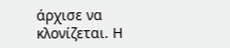άρχισε να κλονίζεται. Η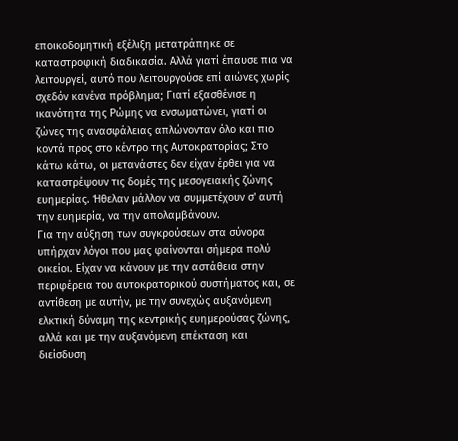εποικοδομητική εξέλιξη μετατράπηκε σε καταστροφική διαδικασία. Αλλά γιατί έπαυσε πια να λειτουργεί, αυτό που λειτουργούσε επί αιώνες χωρίς σχεδόν κανένα πρόβλημα; Γιατί εξασθένισε η ικανότητα της Ρώμης να ενσωματώνει, γιατί οι ζώνες της ανασφάλειας απλώνονταν όλο και πιο κοντά προς στο κέντρο της Αυτοκρατορίας; Στο κάτω κάτω, οι μετανάστες δεν είχαν έρθει για να καταστρέψουν τις δομές της μεσογειακής ζώνης ευημερίας. Ήθελαν μάλλον να συμμετέχουν σ' αυτή την ευημερία, να την απολαμβάνουν.
Για την αύξηση των συγκρούσεων στα σύνορα υπήρχαν λόγοι που μας φαίνονται σήμερα πολύ οικείοι. Είχαν να κάνουν με την αστάθεια στην περιφέρεια του αυτοκρατορικού συστήματος και, σε αντίθεση με αυτήν, με την συνεχώς αυξανόμενη ελκτική δύναμη της κεντρικής ευημερούσας ζώνης, αλλά και με την αυξανόμενη επέκταση και διείσδυση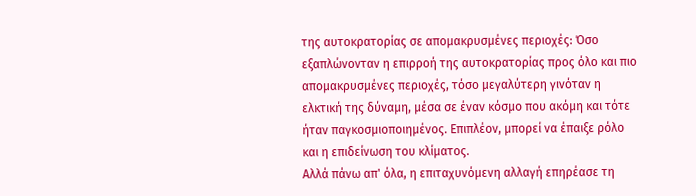της αυτοκρατορίας σε απομακρυσμένες περιοχές: Όσο εξαπλώνονταν η επιρροή της αυτοκρατορίας προς όλο και πιο απομακρυσμένες περιοχές, τόσο μεγαλύτερη γινόταν η ελκτική της δύναμη, μέσα σε έναν κόσμο που ακόμη και τότε ήταν παγκοσμιοποιημένος. Επιπλέον, μπορεί να έπαιξε ρόλο και η επιδείνωση του κλίματος.
Αλλά πάνω απ' όλα, η επιταχυνόμενη αλλαγή επηρέασε τη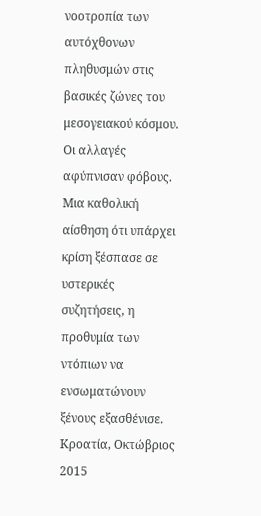νοοτροπία των αυτόχθονων πληθυσμών στις βασικές ζώνες του μεσογειακού κόσμου. Οι αλλαγές αφύπνισαν φόβους. Μια καθολική αίσθηση ότι υπάρχει κρίση ξέσπασε σε υστερικές συζητήσεις, η προθυμία των ντόπιων να ενσωματώνουν ξένους εξασθένισε.
Κροατία, Οκτώβριος 2015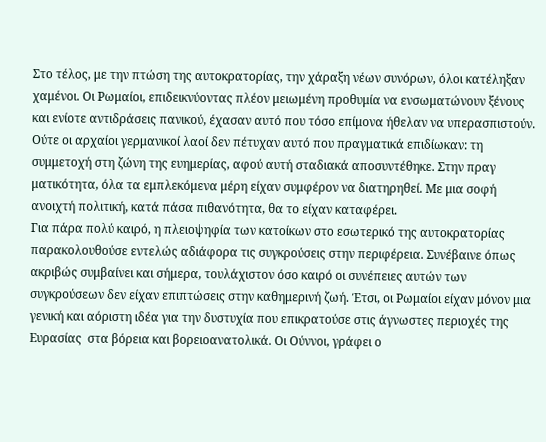Στο τέλος, με την πτώση της αυτοκρατορίας, την χάραξη νέων συνόρων, όλοι κατέληξαν χαμένοι. Οι Ρωμαίοι, επιδεικνύοντας πλέον μειωμένη προθυμία να ενσωματώνουν ξένους και ενίοτε αντιδράσεις πανικού, έχασαν αυτό που τόσο επίμονα ήθελαν να υπερασπιστούν. Ούτε οι αρχαίοι γερμανικοί λαοί δεν πέτυχαν αυτό που πραγματικά επιδίωκαν: τη συμμετοχή στη ζώνη της ευημερίας, αφού αυτή σταδιακά αποσυντέθηκε. Στην πραγ ματικότητα, όλα τα εμπλεκόμενα μέρη είχαν συμφέρον να διατηρηθεί. Με μια σοφή ανοιχτή πολιτική, κατά πάσα πιθανότητα, θα το είχαν καταφέρει.
Για πάρα πολύ καιρό, η πλειοψηφία των κατοίκων στο εσωτερικό της αυτοκρατορίας παρακολουθούσε εντελώς αδιάφορα τις συγκρούσεις στην περιφέρεια. Συνέβαινε όπως ακριβώς συμβαίνει και σήμερα, τουλάχιστον όσο καιρό οι συνέπειες αυτών των συγκρούσεων δεν είχαν επιπτώσεις στην καθημερινή ζωή. Έτσι, οι Ρωμαίοι είχαν μόνον μια γενική και αόριστη ιδέα για την δυστυχία που επικρατούσε στις άγνωστες περιοχές της Ευρασίας  στα βόρεια και βορειοανατολικά. Οι Ούννοι, γράφει ο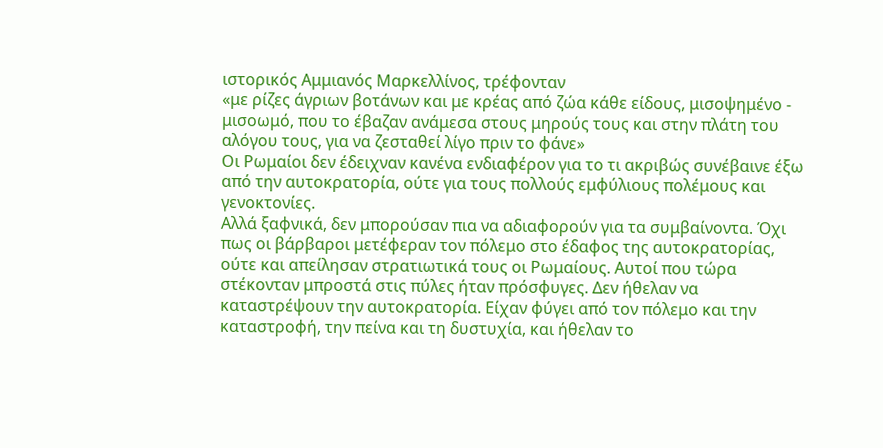ιστορικός Αμμιανός Μαρκελλίνος, τρέφονταν
«με ρίζες άγριων βοτάνων και με κρέας από ζώα κάθε είδους, μισοψημένο - μισοωμό, που το έβαζαν ανάμεσα στους μηρούς τους και στην πλάτη του αλόγου τους, για να ζεσταθεί λίγο πριν το φάνε»
Οι Ρωμαίοι δεν έδειχναν κανένα ενδιαφέρον για το τι ακριβώς συνέβαινε έξω από την αυτοκρατορία, ούτε για τους πολλούς εμφύλιους πολέμους και γενοκτονίες.
Αλλά ξαφνικά, δεν μπορούσαν πια να αδιαφορούν για τα συμβαίνοντα. Όχι πως οι βάρβαροι μετέφεραν τον πόλεμο στο έδαφος της αυτοκρατορίας, ούτε και απείλησαν στρατιωτικά τους οι Ρωμαίους. Αυτοί που τώρα στέκονταν μπροστά στις πύλες ήταν πρόσφυγες. Δεν ήθελαν να καταστρέψουν την αυτοκρατορία. Είχαν φύγει από τον πόλεμο και την καταστροφή, την πείνα και τη δυστυχία, και ήθελαν το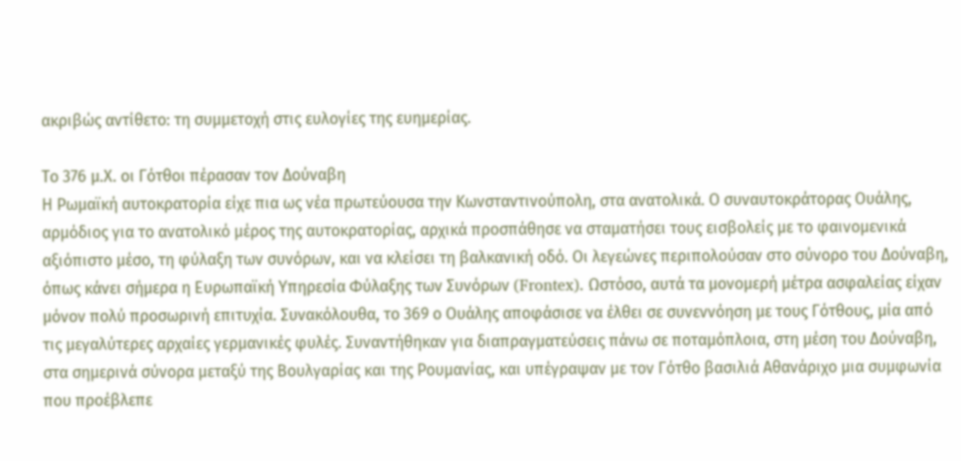ακριβώς αντίθετο: τη συμμετοχή στις ευλογίες της ευημερίας.

Το 376 μ.Χ. οι Γότθοι πέρασαν τον Δούναβη
Η Ρωμαϊκή αυτοκρατορία είχε πια ως νέα πρωτεύουσα την Κωνσταντινούπολη, στα ανατολικά. Ο συναυτοκράτορας Ουάλης, αρμόδιος για το ανατολικό μέρος της αυτοκρατορίας, αρχικά προσπάθησε να σταματήσει τους εισβολείς με το φαινομενικά αξιόπιστο μέσο, τη φύλαξη των συνόρων, και να κλείσει τη βαλκανική οδό. Οι λεγεώνες περιπολούσαν στο σύνορο του Δούναβη, όπως κάνει σήμερα η Ευρωπαϊκή Υπηρεσία Φύλαξης των Συνόρων (Frontex). Ωστόσο, αυτά τα μονομερή μέτρα ασφαλείας είχαν μόνον πολύ προσωρινή επιτυχία. Συνακόλουθα, το 369 ο Ουάλης αποφάσισε να έλθει σε συνεννόηση με τους Γότθους, μία από τις μεγαλύτερες αρχαίες γερμανικές φυλές. Συναντήθηκαν για διαπραγματεύσεις πάνω σε ποταμόπλοια, στη μέση του Δούναβη, στα σημερινά σύνορα μεταξύ της Βουλγαρίας και της Ρουμανίας, και υπέγραψαν με τον Γότθο βασιλιά Αθανάριχο μια συμφωνία που προέβλεπε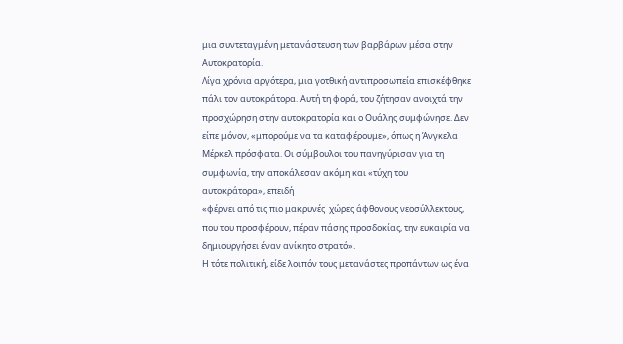μια συντεταγμένη μετανάστευση των βαρβάρων μέσα στην Αυτοκρατορία.
Λίγα χρόνια αργότερα, μια γοτθική αντιπροσωπεία επισκέφθηκε πάλι τον αυτοκράτορα. Αυτή τη φορά, του ζήτησαν ανοιχτά την προσχώρηση στην αυτοκρατορία και ο Ουάλης συμφώνησε. Δεν είπε μόνον, «μπορούμε να τα καταφέρουμε», όπως η Άνγκελα Μέρκελ πρόσφατα. Οι σύμβουλοι του πανηγύρισαν για τη συμφωνία, την αποκάλεσαν ακόμη και «τύχη του αυτοκράτορα», επειδή
«φέρνει από τις πιο μακρυνές  χώρες άφθονους νεοσύλλεκτους, που του προσφέρουν, πέραν πάσης προσδοκίας, την ευκαιρία να δημιουργήσει έναν ανίκητο στρατό».
Η τότε πολιτική, είδε λοιπόν τους μετανάστες προπάντων ως ένα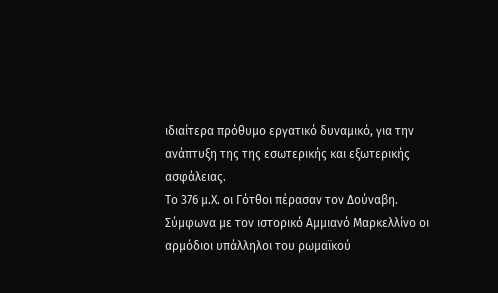ιδιαίτερα πρόθυμο εργατικό δυναμικό, για την ανάπτυξη της της εσωτερικής και εξωτερικής ασφάλειας.
Το 376 μ.Χ. οι Γότθοι πέρασαν τον Δούναβη. Σύμφωνα με τον ιστορικό Αμμιανό Μαρκελλίνο οι αρμόδιοι υπάλληλοι του ρωμαϊκού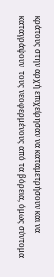κράτους στην αρχή επιχείρησαν να καταμετρήσουν και να καταγράψουν  τους νεοφερμένους από τα βόρεια, όμως σύντομα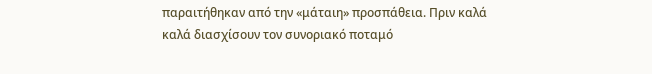παραιτήθηκαν από την «μάταιη» προσπάθεια. Πριν καλά καλά διασχίσουν τον συνοριακό ποταμό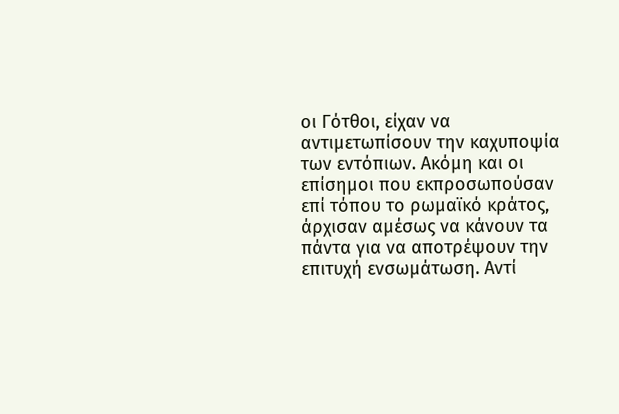οι Γότθοι, είχαν να αντιμετωπίσουν την καχυποψία των εντόπιων. Ακόμη και οι επίσημοι που εκπροσωπούσαν επί τόπου το ρωμαϊκό κράτος, άρχισαν αμέσως να κάνουν τα πάντα για να αποτρέψουν την επιτυχή ενσωμάτωση. Αντί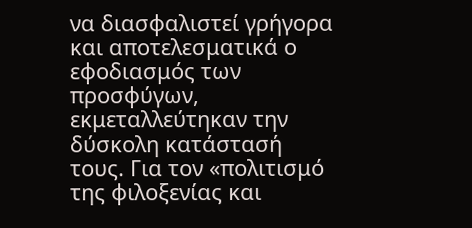να διασφαλιστεί γρήγορα και αποτελεσματικά ο εφοδιασμός των προσφύγων, εκμεταλλεύτηκαν την δύσκολη κατάστασή τους. Για τον «πολιτισμό της φιλοξενίας και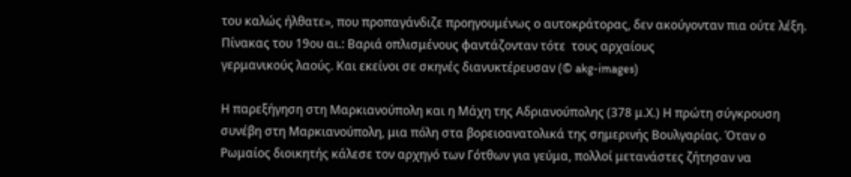του καλώς ήλθατε», που προπαγάνδιζε προηγουμένως ο αυτοκράτορας, δεν ακούγονταν πια ούτε λέξη.
Πίνακας του 19ου αι.: Βαριά οπλισμένους φαντάζονταν τότε  τους αρχαίους
γερμανικούς λαούς. Και εκείνοι σε σκηνές διανυκτέρευσαν (© akg-images)

Η παρεξήγηση στη Μαρκιανούπολη και η Μάχη της Αδριανούπολης (378 μ.Χ.) Η πρώτη σύγκρουση συνέβη στη Mαρκιανούπολη, μια πόλη στα βορειοανατολικά της σημερινής Βουλγαρίας. Όταν ο Ρωμαίος διοικητής κάλεσε τον αρχηγό των Γότθων για γεύμα, πολλοί μετανάστες ζήτησαν να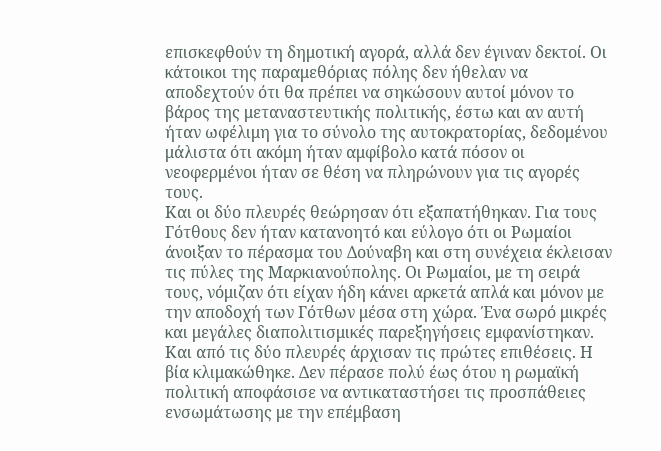επισκεφθούν τη δημοτική αγορά, αλλά δεν έγιναν δεκτοί. Οι κάτοικοι της παραμεθόριας πόλης δεν ήθελαν να αποδεχτούν ότι θα πρέπει να σηκώσουν αυτοί μόνον το βάρος της μεταναστευτικής πολιτικής, έστω και αν αυτή ήταν ωφέλιμη για το σύνολο της αυτοκρατορίας, δεδομένου μάλιστα ότι ακόμη ήταν αμφίβολο κατά πόσον οι νεοφερμένοι ήταν σε θέση να πληρώνουν για τις αγορές τους.
Και οι δύο πλευρές θεώρησαν ότι εξαπατήθηκαν. Για τους Γότθους δεν ήταν κατανοητό και εύλογο ότι οι Ρωμαίοι άνοιξαν το πέρασμα του Δούναβη και στη συνέχεια έκλεισαν τις πύλες της Mαρκιανούπολης. Οι Ρωμαίοι, με τη σειρά τους, νόμιζαν ότι είχαν ήδη κάνει αρκετά απλά και μόνον με την αποδοχή των Γότθων μέσα στη χώρα. Ένα σωρό μικρές και μεγάλες διαπολιτισμικές παρεξηγήσεις εμφανίστηκαν. Και από τις δύο πλευρές άρχισαν τις πρώτες επιθέσεις. Η βία κλιμακώθηκε. Δεν πέρασε πολύ έως ότου η ρωμαϊκή πολιτική αποφάσισε να αντικαταστήσει τις προσπάθειες ενσωμάτωσης με την επέμβαση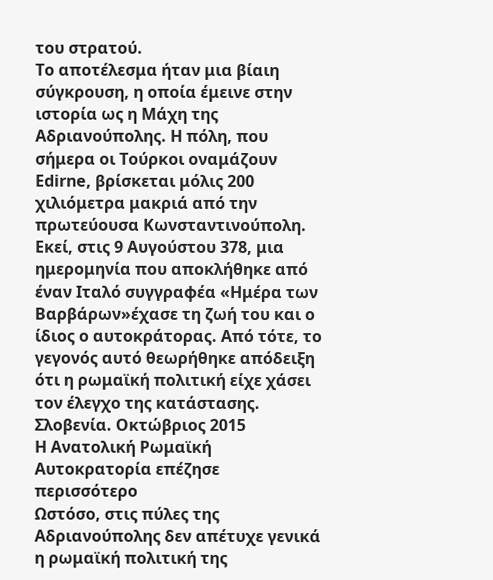του στρατού.
Το αποτέλεσμα ήταν μια βίαιη σύγκρουση, η οποία έμεινε στην ιστορία ως η Μάχη της Αδριανούπολης. Η πόλη, που σήμερα οι Τούρκοι οναμάζουν Edirne, βρίσκεται μόλις 200 χιλιόμετρα μακριά από την πρωτεύουσα Κωνσταντινούπολη. Εκεί, στις 9 Αυγούστου 378, μια ημερομηνία που αποκλήθηκε από έναν Ιταλό συγγραφέα «Ημέρα των Βαρβάρων»έχασε τη ζωή του και ο ίδιος ο αυτοκράτορας. Από τότε, το γεγονός αυτό θεωρήθηκε απόδειξη ότι η ρωμαϊκή πολιτική είχε χάσει τον έλεγχο της κατάστασης.
Σλοβενία. Οκτώβριος 2015
Η Ανατολική Ρωμαϊκή Αυτοκρατορία επέζησε περισσότερο
Ωστόσο, στις πύλες της Αδριανούπολης δεν απέτυχε γενικά η ρωμαϊκή πολιτική της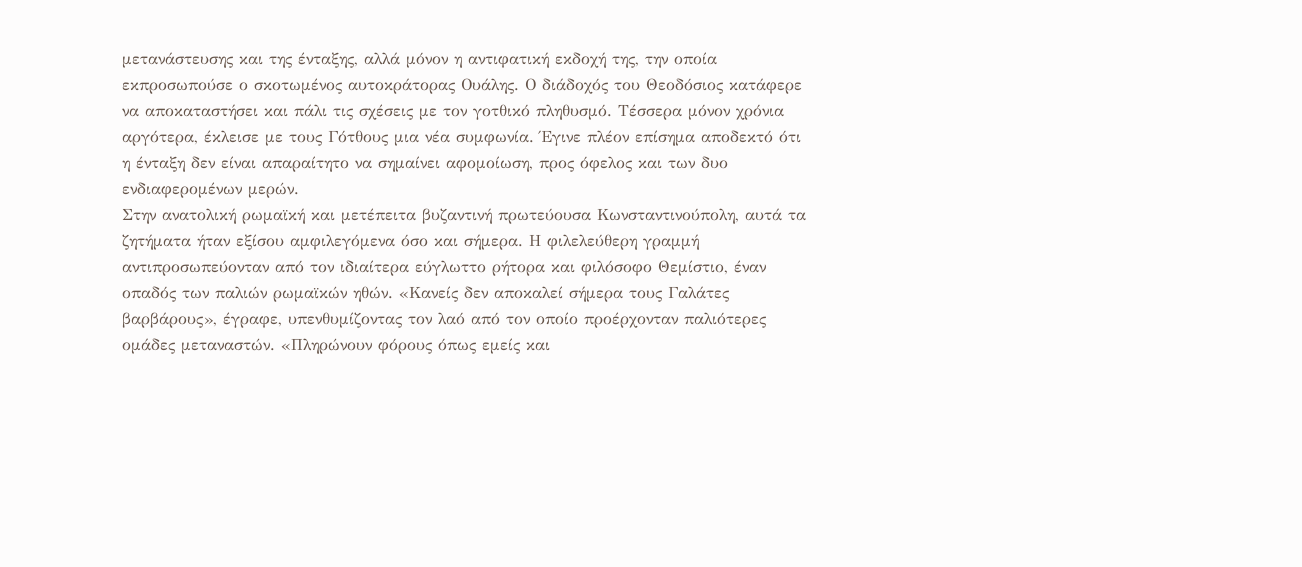μετανάστευσης και της ένταξης, αλλά μόνον η αντιφατική εκδοχή της, την οποία εκπροσωπούσε ο σκοτωμένος αυτοκράτορας Ουάλης. Ο διάδοχός του Θεοδόσιος κατάφερε να αποκαταστήσει και πάλι τις σχέσεις με τον γοτθικό πληθυσμό. Τέσσερα μόνον χρόνια αργότερα, έκλεισε με τους Γότθους μια νέα συμφωνία. Έγινε πλέον επίσημα αποδεκτό ότι η ένταξη δεν είναι απαραίτητο να σημαίνει αφομοίωση, προς όφελος και των δυο ενδιαφερομένων μερών.
Στην ανατολική ρωμαϊκή και μετέπειτα βυζαντινή πρωτεύουσα Κωνσταντινούπολη, αυτά τα ζητήματα ήταν εξίσου αμφιλεγόμενα όσο και σήμερα. Η φιλελεύθερη γραμμή αντιπροσωπεύονταν από τον ιδιαίτερα εύγλωττο ρήτορα και φιλόσοφο Θεμίστιο, έναν οπαδός των παλιών ρωμαϊκών ηθών. «Κανείς δεν αποκαλεί σήμερα τους Γαλάτες βαρβάρους», έγραφε, υπενθυμίζοντας τον λαό από τον οποίο προέρχονταν παλιότερες ομάδες μεταναστών. «Πληρώνουν φόρους όπως εμείς και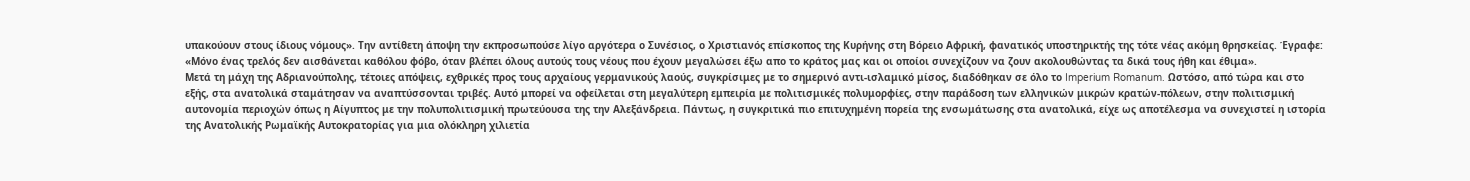υπακούουν στους ίδιους νόμους». Την αντίθετη άποψη την εκπροσωπούσε λίγο αργότερα ο Συνέσιος, ο Χριστιανός επίσκοπος της Κυρήνης στη Βόρειο Αφρική, φανατικός υποστηρικτής της τότε νέας ακόμη θρησκείας. Έγραφε:
«Μόνο ένας τρελός δεν αισθάνεται καθόλου φόβο, όταν βλέπει όλους αυτούς τους νέους που έχουν μεγαλώσει έξω απο το κράτος μας και οι οποίοι συνεχίζουν να ζουν ακολουθώντας τα δικά τους ήθη και έθιμα».
Μετά τη μάχη της Αδριανούπολης, τέτοιες απόψεις, εχθρικές προς τους αρχαίους γερμανικούς λαούς, συγκρίσιμες με το σημερινό αντι-ισλαμικό μίσος, διαδόθηκαν σε όλο το Imperium Romanum. Ωστόσο, από τώρα και στο εξής, στα ανατολικά σταμάτησαν να αναπτύσσονται τριβές. Αυτό μπορεί να οφείλεται στη μεγαλύτερη εμπειρία με πολιτισμικές πολυμορφίες, στην παράδοση των ελληνικών μικρών κρατών-πόλεων, στην πολιτισμική αυτονομία περιοχών όπως η Αίγυπτος με την πολυπολιτισμική πρωτεύουσα της την Αλεξάνδρεια. Πάντως, η συγκριτικά πιο επιτυχημένη πορεία της ενσωμάτωσης στα ανατολικά, είχε ως αποτέλεσμα να συνεχιστεί η ιστορία της Ανατολικής Ρωμαϊκής Αυτοκρατορίας για μια ολόκληρη χιλιετία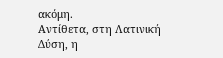ακόμη.
Αντίθετα, στη Λατινική Δύση, η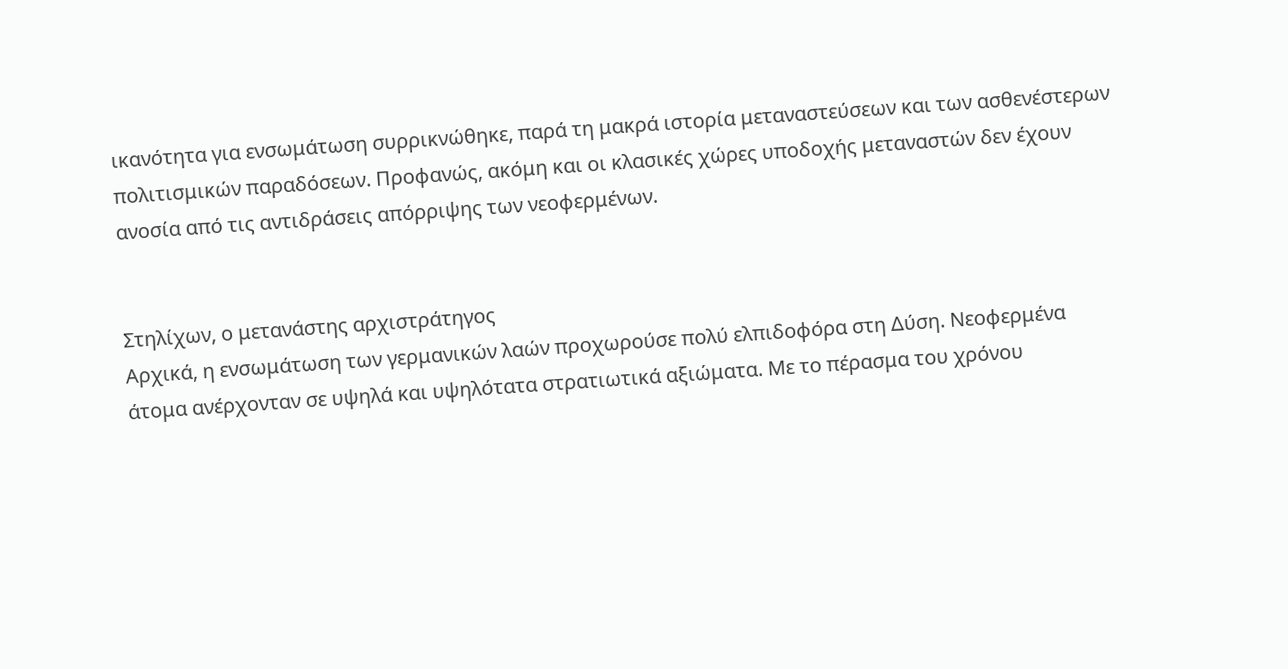ικανότητα για ενσωμάτωση συρρικνώθηκε, παρά τη μακρά ιστορία μεταναστεύσεων και των ασθενέστερων πολιτισμικών παραδόσεων. Προφανώς, ακόμη και οι κλασικές χώρες υποδοχής μεταναστών δεν έχουν ανοσία από τις αντιδράσεις απόρριψης των νεοφερμένων.


Στηλίχων, ο μετανάστης αρχιστράτηγος
Αρχικά, η ενσωμάτωση των γερμανικών λαών προχωρούσε πολύ ελπιδοφόρα στη Δύση. Νεοφερμένα άτομα ανέρχονταν σε υψηλά και υψηλότατα στρατιωτικά αξιώματα. Με το πέρασμα του χρόνου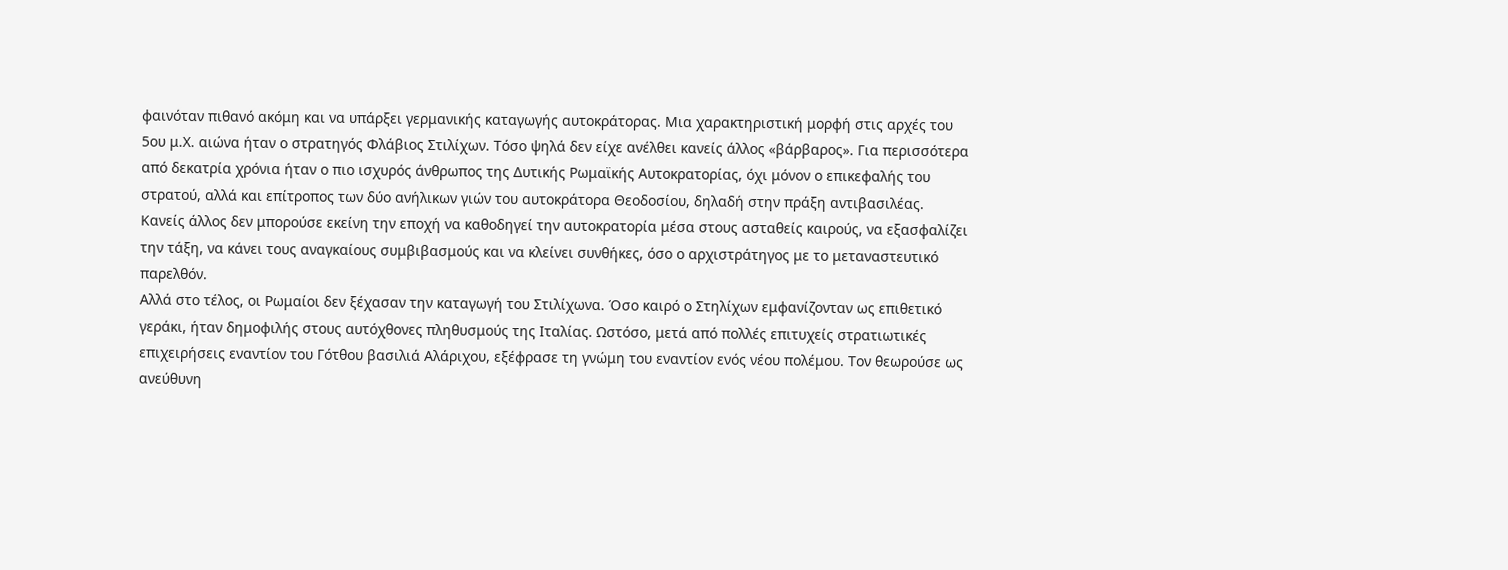φαινόταν πιθανό ακόμη και να υπάρξει γερμανικής καταγωγής αυτοκράτορας. Μια χαρακτηριστική μορφή στις αρχές του 5ου μ.Χ. αιώνα ήταν ο στρατηγός Φλάβιος Στιλίχων. Τόσο ψηλά δεν είχε ανέλθει κανείς άλλος «βάρβαρος». Για περισσότερα από δεκατρία χρόνια ήταν ο πιο ισχυρός άνθρωπος της Δυτικής Ρωμαϊκής Αυτοκρατορίας, όχι μόνον ο επικεφαλής του στρατού, αλλά και επίτροπος των δύο ανήλικων γιών του αυτοκράτορα Θεοδοσίου, δηλαδή στην πράξη αντιβασιλέας. Κανείς άλλος δεν μπορούσε εκείνη την εποχή να καθοδηγεί την αυτοκρατορία μέσα στους ασταθείς καιρούς, να εξασφαλίζει την τάξη, να κάνει τους αναγκαίους συμβιβασμούς και να κλείνει συνθήκες, όσο ο αρχιστράτηγος με το μεταναστευτικό παρελθόν.
Αλλά στο τέλος, οι Ρωμαίοι δεν ξέχασαν την καταγωγή του Στιλίχωνα. Όσο καιρό ο Στηλίχων εμφανίζονταν ως επιθετικό γεράκι, ήταν δημοφιλής στους αυτόχθονες πληθυσμούς της Ιταλίας. Ωστόσο, μετά από πολλές επιτυχείς στρατιωτικές επιχειρήσεις εναντίον του Γότθου βασιλιά Αλάριχου, εξέφρασε τη γνώμη του εναντίον ενός νέου πολέμου. Τον θεωρούσε ως ανεύθυνη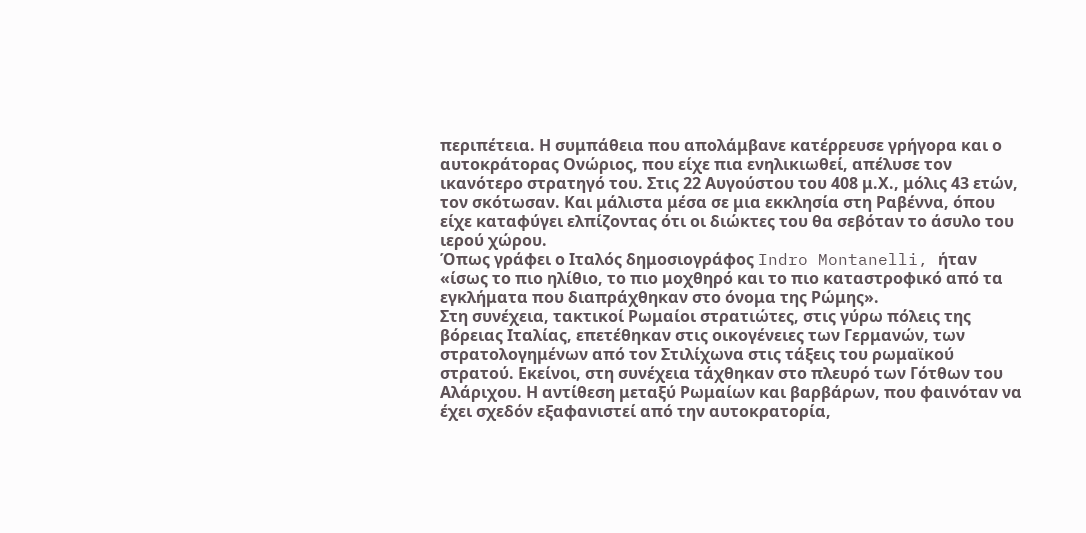περιπέτεια. Η συμπάθεια που απολάμβανε κατέρρευσε γρήγορα και ο αυτοκράτορας Ονώριος, που είχε πια ενηλικιωθεί, απέλυσε τον ικανότερο στρατηγό του. Στις 22 Αυγούστου του 408 μ.Χ., μόλις 43 ετών, τον σκότωσαν. Και μάλιστα μέσα σε μια εκκλησία στη Ραβέννα, όπου είχε καταφύγει ελπίζοντας ότι οι διώκτες του θα σεβόταν το άσυλο του ιερού χώρου.
Όπως γράφει ο Ιταλός δημοσιογράφος Indro Montanelli, ήταν
«ίσως το πιο ηλίθιο, το πιο μοχθηρό και το πιο καταστροφικό από τα εγκλήματα που διαπράχθηκαν στο όνομα της Ρώμης».
Στη συνέχεια, τακτικοί Ρωμαίοι στρατιώτες, στις γύρω πόλεις της βόρειας Ιταλίας, επετέθηκαν στις οικογένειες των Γερμανών, των στρατολογημένων από τον Στιλίχωνα στις τάξεις του ρωμαϊκού στρατού. Εκείνοι, στη συνέχεια τάχθηκαν στο πλευρό των Γότθων του Αλάριχου. Η αντίθεση μεταξύ Ρωμαίων και βαρβάρων, που φαινόταν να έχει σχεδόν εξαφανιστεί από την αυτοκρατορία,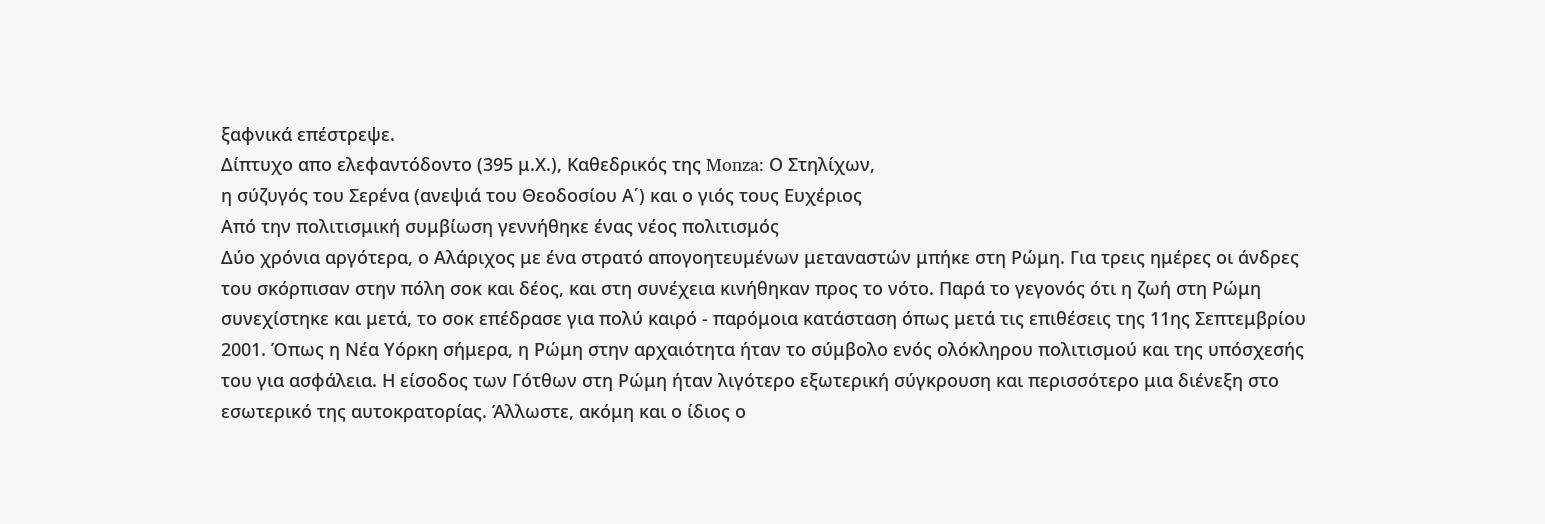ξαφνικά επέστρεψε.
Δίπτυχο απο ελεφαντόδοντο (395 μ.Χ.), Καθεδρικός της Monza: Ο Στηλίχων,
η σύζυγός του Σερένα (ανεψιά του Θεοδοσίου Α΄) και ο γιός τους Ευχέριος
Από την πολιτισμική συμβίωση γεννήθηκε ένας νέος πολιτισμός
Δύο χρόνια αργότερα, ο Αλάριχος με ένα στρατό απογοητευμένων μεταναστών μπήκε στη Ρώμη. Για τρεις ημέρες οι άνδρες του σκόρπισαν στην πόλη σοκ και δέος, και στη συνέχεια κινήθηκαν προς το νότο. Παρά το γεγονός ότι η ζωή στη Ρώμη συνεχίστηκε και μετά, το σοκ επέδρασε για πολύ καιρό - παρόμοια κατάσταση όπως μετά τις επιθέσεις της 11ης Σεπτεμβρίου 2001. Όπως η Νέα Υόρκη σήμερα, η Ρώμη στην αρχαιότητα ήταν το σύμβολο ενός ολόκληρου πολιτισμού και της υπόσχεσής του για ασφάλεια. Η είσοδος των Γότθων στη Ρώμη ήταν λιγότερο εξωτερική σύγκρουση και περισσότερο μια διένεξη στο εσωτερικό της αυτοκρατορίας. Άλλωστε, ακόμη και ο ίδιος ο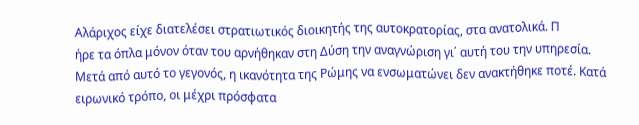Αλάριχος είχε διατελέσει στρατιωτικός διοικητής της αυτοκρατορίας, στα ανατολικά. Π
ήρε τα όπλα μόνον όταν του αρνήθηκαν στη Δύση την αναγνώριση γι΄ αυτή του την υπηρεσία.
Μετά από αυτό το γεγονός, η ικανότητα της Ρώμης να ενσωματώνει δεν ανακτήθηκε ποτέ. Κατά ειρωνικό τρόπο, οι μέχρι πρόσφατα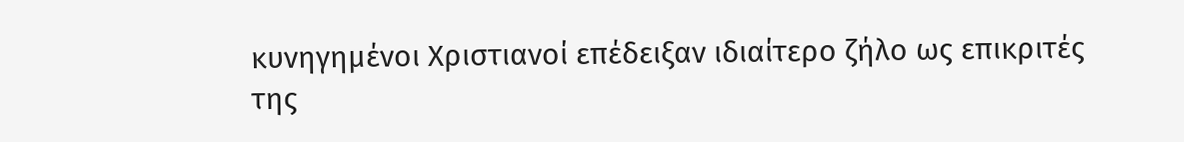κυνηγημένοι Χριστιανοί επέδειξαν ιδιαίτερο ζήλο ως επικριτές της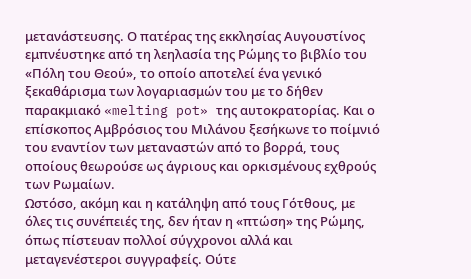μετανάστευσης. Ο πατέρας της εκκλησίας Αυγουστίνος εμπνέυστηκε από τη λεηλασία της Ρώμης το βιβλίο του «Πόλη του Θεού», το οποίο αποτελεί ένα γενικό ξεκαθάρισμα των λογαριασμών του με το δήθεν παρακμιακό «melting pot» της αυτοκρατορίας. Και ο επίσκοπος Αμβρόσιος του Μιλάνου ξεσήκωνε το ποίμνιό του εναντίον των μεταναστών από το βορρά, τους οποίους θεωρούσε ως άγριους και ορκισμένους εχθρούς των Ρωμαίων.
Ωστόσο, ακόμη και η κατάληψη από τους Γότθους, με όλες τις συνέπειές της, δεν ήταν η «πτώση» της Ρώμης, όπως πίστευαν πολλοί σύγχρονοι αλλά και μεταγενέστεροι συγγραφείς. Ούτε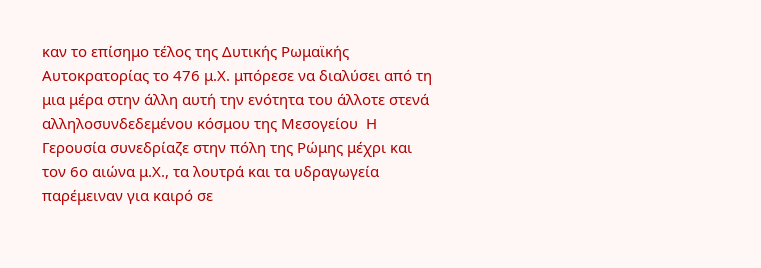καν το επίσημο τέλος της Δυτικής Ρωμαϊκής Αυτοκρατορίας το 476 μ.Χ. μπόρεσε να διαλύσει από τη μια μέρα στην άλλη αυτή την ενότητα του άλλοτε στενά αλληλοσυνδεδεμένου κόσμου της Μεσογείου  Η Γερουσία συνεδρίαζε στην πόλη της Ρώμης μέχρι και τον 6ο αιώνα μ.Χ., τα λουτρά και τα υδραγωγεία παρέμειναν για καιρό σε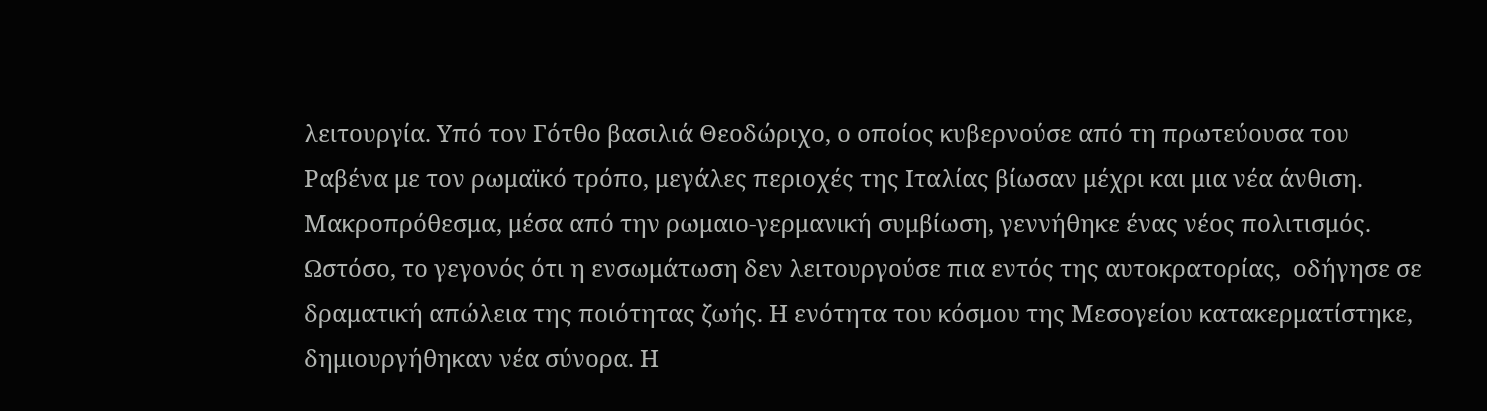λειτουργία. Υπό τον Γότθο βασιλιά Θεοδώριχο, ο οποίος κυβερνούσε από τη πρωτεύουσα του Ραβένα με τον ρωμαϊκό τρόπο, μεγάλες περιοχές της Ιταλίας βίωσαν μέχρι και μια νέα άνθιση. Μακροπρόθεσμα, μέσα από την ρωμαιο-γερμανική συμβίωση, γεννήθηκε ένας νέος πολιτισμός.
Ωστόσο, το γεγονός ότι η ενσωμάτωση δεν λειτουργούσε πια εντός της αυτοκρατορίας,  οδήγησε σε δραματική απώλεια της ποιότητας ζωής. Η ενότητα του κόσμου της Μεσογείου κατακερματίστηκε, δημιουργήθηκαν νέα σύνορα. Η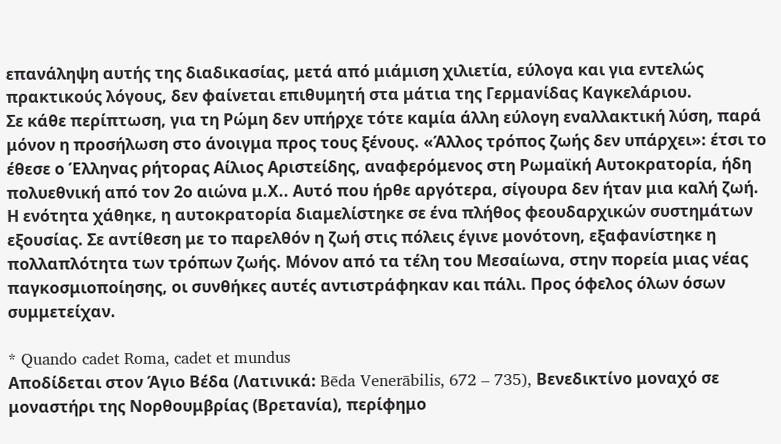επανάληψη αυτής της διαδικασίας, μετά από μιάμιση χιλιετία, εύλογα και για εντελώς πρακτικούς λόγους, δεν φαίνεται επιθυμητή στα μάτια της Γερμανίδας Καγκελάριου.
Σε κάθε περίπτωση, για τη Ρώμη δεν υπήρχε τότε καμία άλλη εύλογη εναλλακτική λύση, παρά μόνον η προσήλωση στο άνοιγμα προς τους ξένους. «Άλλος τρόπος ζωής δεν υπάρχει»: έτσι το έθεσε ο Έλληνας ρήτορας Αίλιος Αριστείδης, αναφερόμενος στη Ρωμαϊκή Αυτοκρατορία, ήδη πολυεθνική από τον 2ο αιώνα μ.Χ.. Αυτό που ήρθε αργότερα, σίγουρα δεν ήταν μια καλή ζωή. Η ενότητα χάθηκε, η αυτοκρατορία διαμελίστηκε σε ένα πλήθος φεουδαρχικών συστημάτων εξουσίας. Σε αντίθεση με το παρελθόν η ζωή στις πόλεις έγινε μονότονη, εξαφανίστηκε η πολλαπλότητα των τρόπων ζωής. Μόνον από τα τέλη του Μεσαίωνα, στην πορεία μιας νέας παγκοσμιοποίησης, οι συνθήκες αυτές αντιστράφηκαν και πάλι. Προς όφελος όλων όσων συμμετείχαν.

* Quando cadet Roma, cadet et mundus
Αποδίδεται στον Άγιο Βέδα (Λατινικά: Bēda Venerābilis, 672 – 735), Βενεδικτίνο μοναχό σε μοναστήρι της Νορθουμβρίας (Βρετανία), περίφημο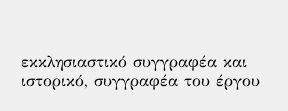εκκλησιαστικό συγγραφέα και ιστορικό, συγγραφέα του έργου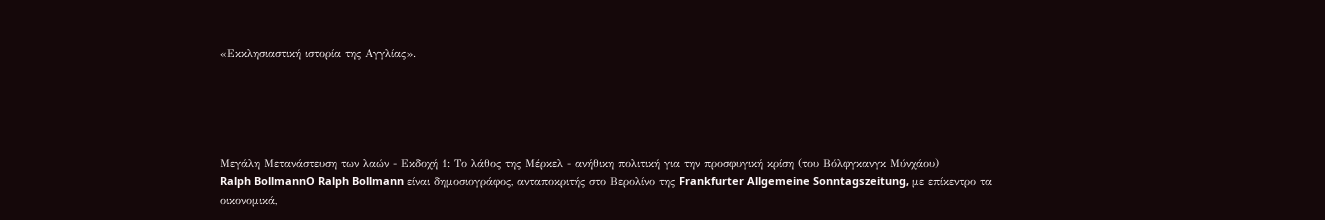«Εκκλησιαστική ιστορία της Αγγλίας».





Μεγάλη Μετανάστευση των λαών - Εκδοχή 1: Το λάθος της Μέρκελ - ανήθικη πολιτική για την προσφυγική κρίση (του Βόλφγκανγκ Μύνχάου)
Ralph BollmannO Ralph Bollmann είναι δημοσιογράφος, ανταποκριτής στο Βερολίνο της Frankfurter Allgemeine Sonntagszeitung, με επίκεντρο τα οικονομικά,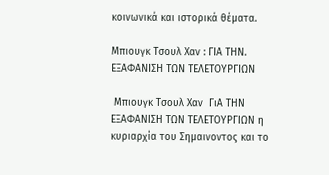κοινωνικά και ιστορικά θέματα.

Μπιουγκ Τσουλ Χαν : ΓΙΑ ΤΗΝ. ΕΞΑΦΑΝΙΣΗ ΤΩΝ ΤΕΛΕΤΟΥΡΓΙΩΝ

 Μπιουγκ Τσουλ Χαν  ΓιΑ ΤΗΝ ΕΞΑΦΑΝΙΣΗ ΤΩΝ ΤΕΛΕΤΟΥΡΓΙΩΝ η κυριαρχία του Σημαινοντος και το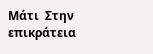Μάτι  Στην επικράτεια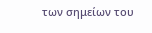των σημείων του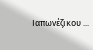Ιαπωνέζικου ...